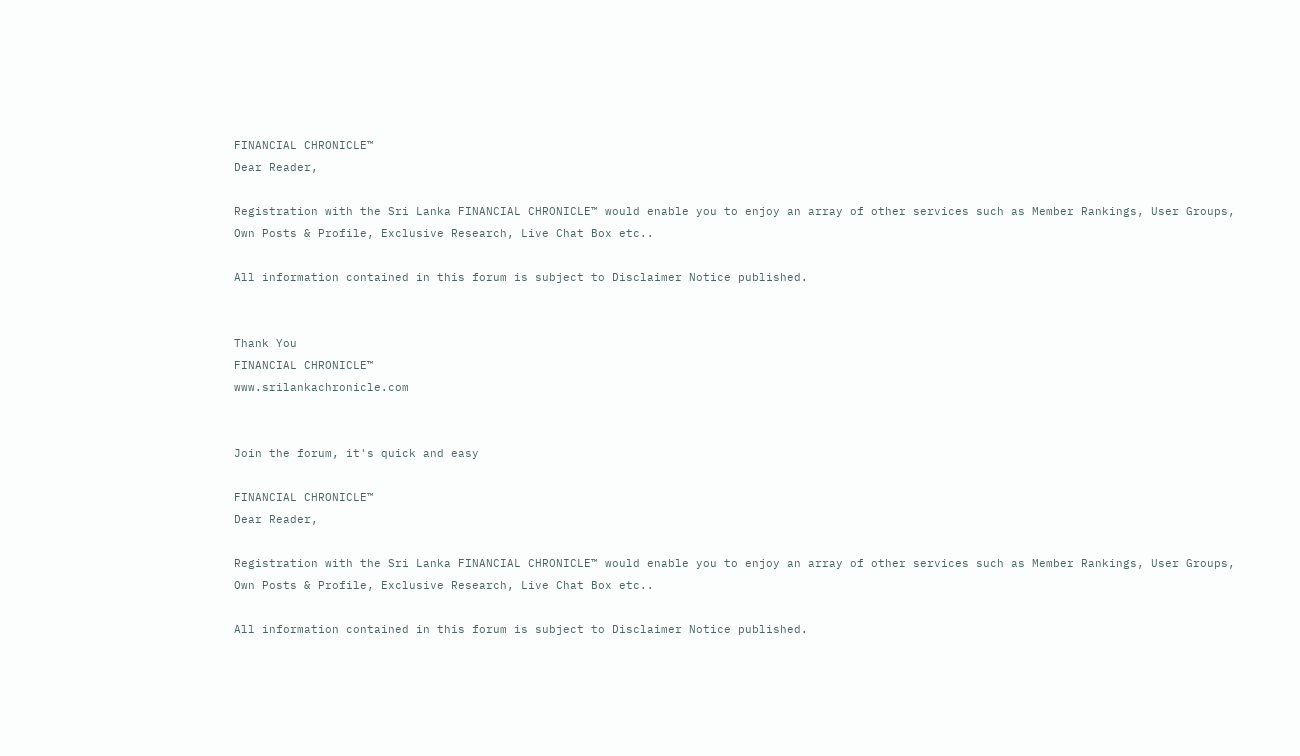FINANCIAL CHRONICLE™
Dear Reader,

Registration with the Sri Lanka FINANCIAL CHRONICLE™ would enable you to enjoy an array of other services such as Member Rankings, User Groups, Own Posts & Profile, Exclusive Research, Live Chat Box etc..

All information contained in this forum is subject to Disclaimer Notice published.


Thank You
FINANCIAL CHRONICLE™
www.srilankachronicle.com


Join the forum, it's quick and easy

FINANCIAL CHRONICLE™
Dear Reader,

Registration with the Sri Lanka FINANCIAL CHRONICLE™ would enable you to enjoy an array of other services such as Member Rankings, User Groups, Own Posts & Profile, Exclusive Research, Live Chat Box etc..

All information contained in this forum is subject to Disclaimer Notice published.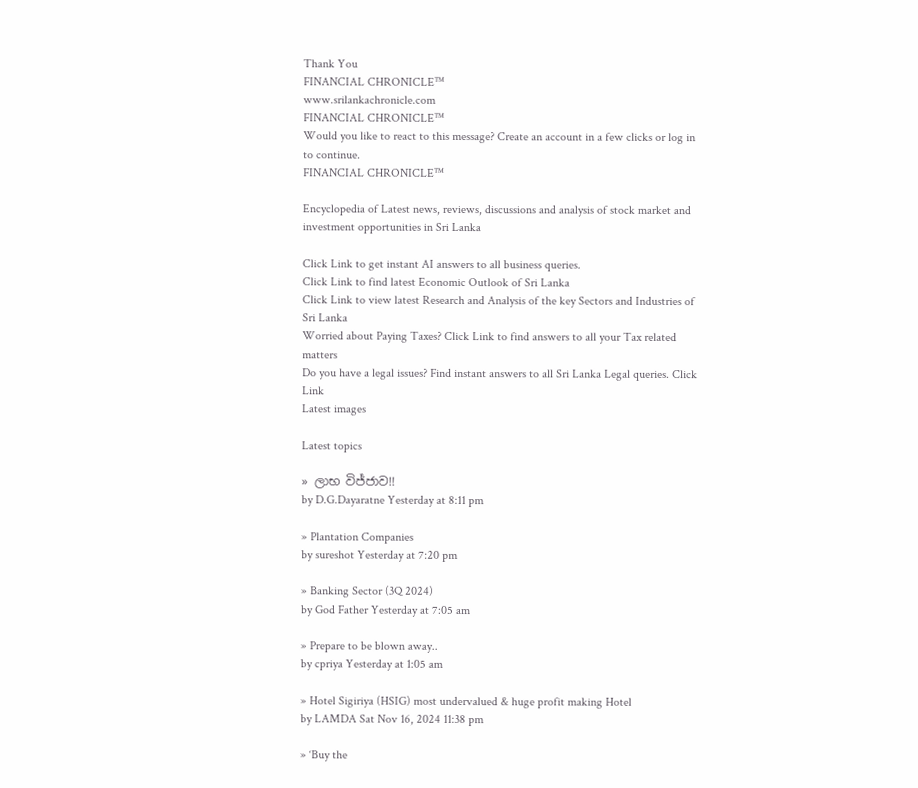Thank You
FINANCIAL CHRONICLE™
www.srilankachronicle.com
FINANCIAL CHRONICLE™
Would you like to react to this message? Create an account in a few clicks or log in to continue.
FINANCIAL CHRONICLE™

Encyclopedia of Latest news, reviews, discussions and analysis of stock market and investment opportunities in Sri Lanka

Click Link to get instant AI answers to all business queries.
Click Link to find latest Economic Outlook of Sri Lanka
Click Link to view latest Research and Analysis of the key Sectors and Industries of Sri Lanka
Worried about Paying Taxes? Click Link to find answers to all your Tax related matters
Do you have a legal issues? Find instant answers to all Sri Lanka Legal queries. Click Link
Latest images

Latest topics

» ලාභ විජ්ජාව!!
by D.G.Dayaratne Yesterday at 8:11 pm

» Plantation Companies
by sureshot Yesterday at 7:20 pm

» Banking Sector (3Q 2024)
by God Father Yesterday at 7:05 am

» Prepare to be blown away..
by cpriya Yesterday at 1:05 am

» Hotel Sigiriya (HSIG) most undervalued & huge profit making Hotel
by LAMDA Sat Nov 16, 2024 11:38 pm

» ‘Buy the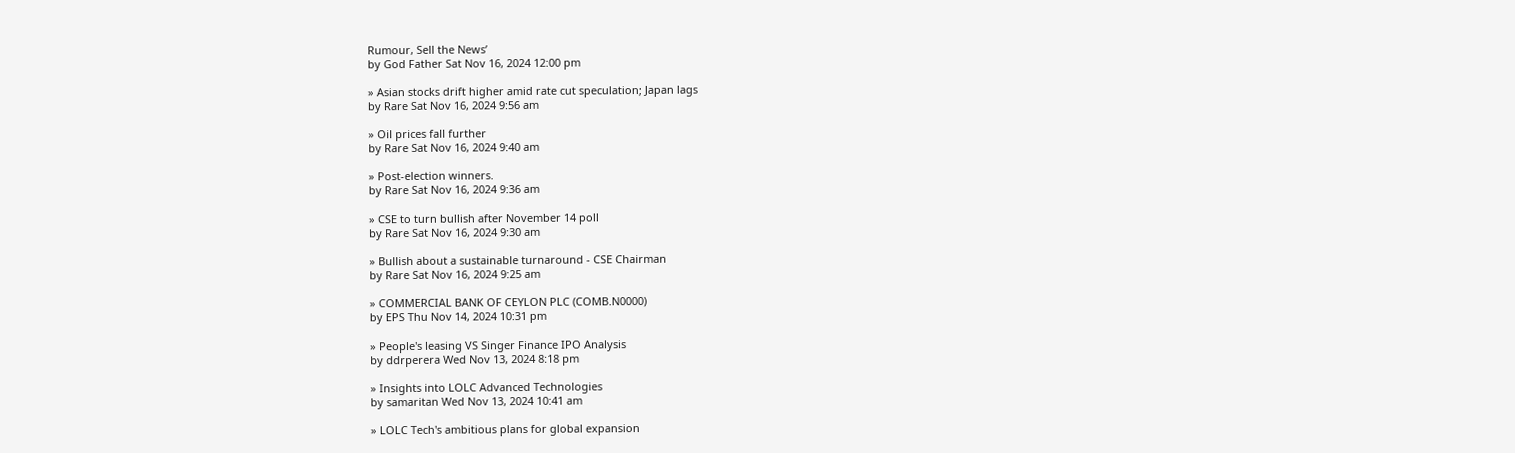Rumour, Sell the News’
by God Father Sat Nov 16, 2024 12:00 pm

» Asian stocks drift higher amid rate cut speculation; Japan lags
by Rare Sat Nov 16, 2024 9:56 am

» Oil prices fall further
by Rare Sat Nov 16, 2024 9:40 am

» Post-election winners.
by Rare Sat Nov 16, 2024 9:36 am

» CSE to turn bullish after November 14 poll
by Rare Sat Nov 16, 2024 9:30 am

» Bullish about a sustainable turnaround - CSE Chairman
by Rare Sat Nov 16, 2024 9:25 am

» COMMERCIAL BANK OF CEYLON PLC (COMB.N0000)
by EPS Thu Nov 14, 2024 10:31 pm

» People's leasing VS Singer Finance IPO Analysis
by ddrperera Wed Nov 13, 2024 8:18 pm

» Insights into LOLC Advanced Technologies
by samaritan Wed Nov 13, 2024 10:41 am

» LOLC Tech's ambitious plans for global expansion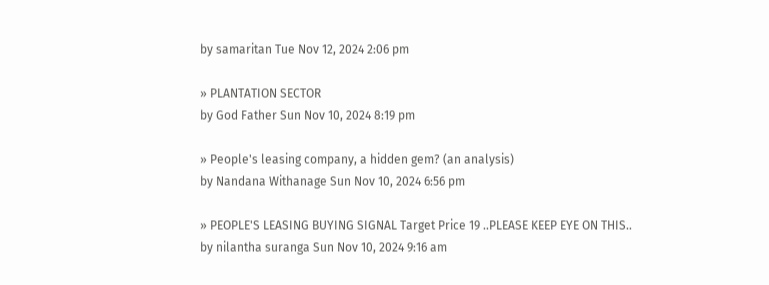by samaritan Tue Nov 12, 2024 2:06 pm

» PLANTATION SECTOR
by God Father Sun Nov 10, 2024 8:19 pm

» People's leasing company, a hidden gem? (an analysis)
by Nandana Withanage Sun Nov 10, 2024 6:56 pm

» PEOPLE'S LEASING BUYING SIGNAL Target Price 19 ..PLEASE KEEP EYE ON THIS..
by nilantha suranga Sun Nov 10, 2024 9:16 am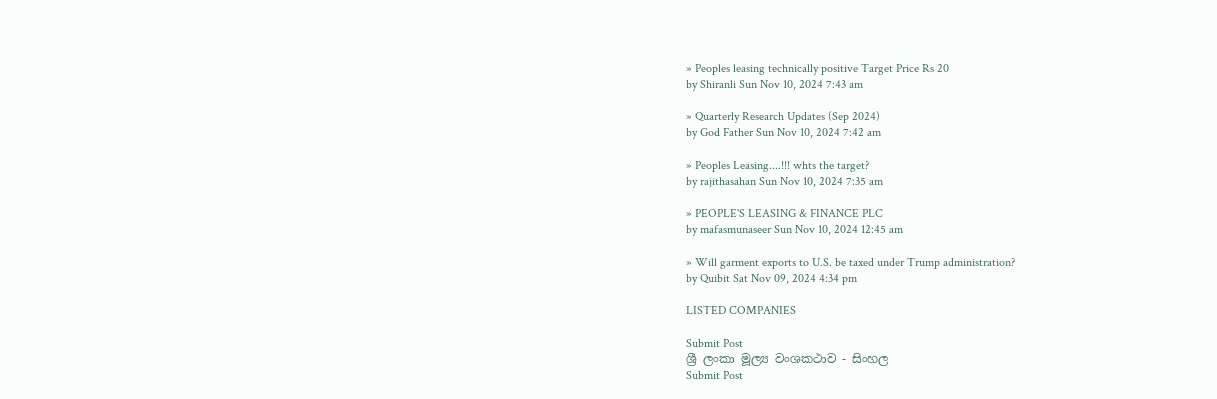» Peoples leasing technically positive Target Price Rs 20
by Shiranli Sun Nov 10, 2024 7:43 am

» Quarterly Research Updates (Sep 2024)
by God Father Sun Nov 10, 2024 7:42 am

» Peoples Leasing....!!! whts the target?
by rajithasahan Sun Nov 10, 2024 7:35 am

» PEOPLE'S LEASING & FINANCE PLC
by mafasmunaseer Sun Nov 10, 2024 12:45 am

» Will garment exports to U.S. be taxed under Trump administration?
by Quibit Sat Nov 09, 2024 4:34 pm

LISTED COMPANIES

Submit Post
ශ්‍රී ලංකා මූල්‍ය වංශකථාව - සිංහල
Submit Post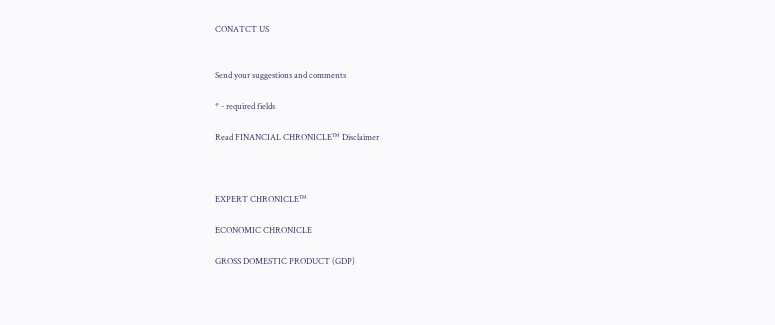CONATCT US


Send your suggestions and comments

* - required fields

Read FINANCIAL CHRONICLE™ Disclaimer



EXPERT CHRONICLE™

ECONOMIC CHRONICLE

GROSS DOMESTIC PRODUCT (GDP)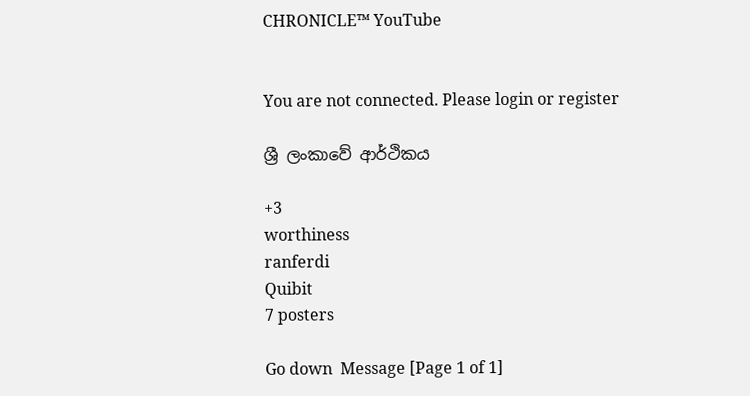CHRONICLE™ YouTube


You are not connected. Please login or register

ශ්‍රී ලංකාවේ ආර්ථිකය

+3
worthiness
ranferdi
Quibit
7 posters

Go down  Message [Page 1 of 1]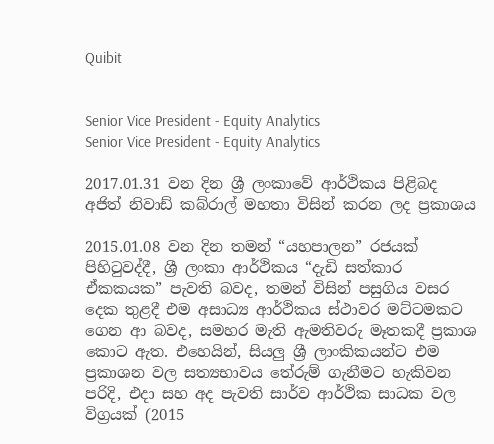Quibit


Senior Vice President - Equity Analytics
Senior Vice President - Equity Analytics

2017.01.31 වන දින ශ්‍රී ලංකාවේ ආර්ථිකය පිළිබද
අජිත් නිවාඩ් කබ්රාල් මහතා විසින් කරන ලද ප්‍ර‍කාශය

2015.01.08 වන දින තමන් “යහපාලන” රජයක් පිහිටුවද්දී, ශ්‍රී ලංකා ආර්ථිකය “දැඩි සත්කාර ඒකකයක” පැවති බවද, තමන් විසින් පසුගිය වසර දෙක තුළදී එම අසාධ්‍ය ආර්ථිකය ස්ථාවර මට්ටමකට ගෙන ආ බවද, සමහර මැති ඇමතිවරු මෑතකදී ප්‍ර‍කාශ කොට ඇත. එහෙයින්, සියලු ශ්‍රී ලාංකිකයන්ට එම ප්‍ර‍කාශන වල සත්‍යභාවය තේරුම් ගැනීමට හැකිවන පරිදි, එදා සහ අද පැවති සාර්ව ආර්ථික සාධක වල විග්‍ර‍යක් (2015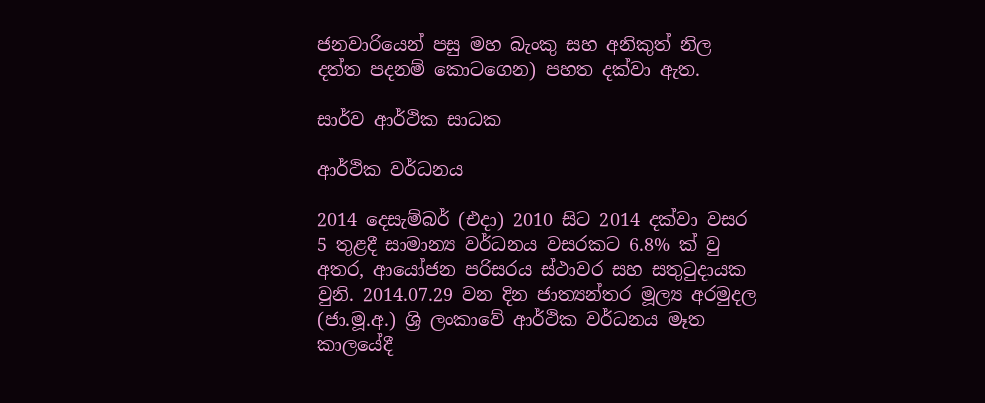ජනවාරියෙන් පසු මහ බැංකු සහ අනිකුත් නිල දත්ත පදනම් කොටගෙන) පහත දක්වා ඇත.

සාර්ව ආර්ථික සාධක

ආර්ථික වර්ධනය

2014 දෙසැම්බර් (එදා) 2010 සිට 2014 දක්වා වසර 5 තුළදී සාමාන්‍ය වර්ධනය වසරකට 6.8% ක් වු අතර, ආයෝජන පරිසරය ස්ථාවර සහ සතුටුදායක වුනි. 2014.07.29 වන දින ජාත්‍යන්තර මූල්‍ය අරමුදල (ජා.මූ.අ.) ශ්‍රි ලංකාවේ ආර්ථික වර්ධනය මෑත කාලයේදී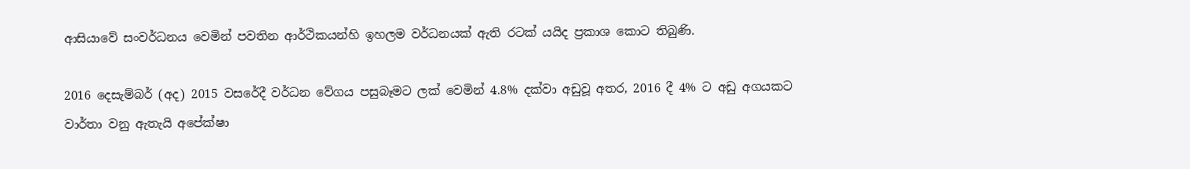ආසියාවේ සංවර්ධනය වෙමින් පවතින ආර්ථිකයන්හි ඉහලම වර්ධනයක් ඇති රටක් යයිද ප්‍ර‍කාශ කොට තිබුණි.

2016 දෙසැම්බර් (අද) 2015 වසරේදී වර්ධන වේගය පසුබෑමට ලක් වෙමින් 4.8% දක්වා අඩුවූ අතර, 2016 දී 4% ට අඩු අගයකට වාර්තා වනු ඇතැයි අපේක්ෂා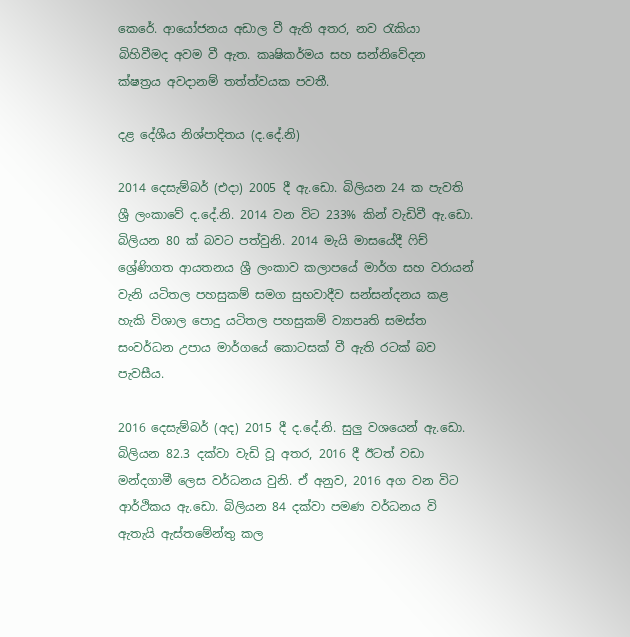කෙරේ. ආයෝජනය අඩාල වී ඇති අතර, නව රැකියා බිහිවීමද අවම වී ඇත. කෘෂිකර්මය සහ සන්නිවේදන ක්ෂත්‍ර‍ය අවදානම් තත්ත්වයක පවතී.

දළ දේශීය නිශ්පාදිතය (ද.දේ.නි)

2014 දෙසැම්බර් (එදා) 2005 දී ඇ.ඩො. බිලියන 24 ක පැවති ශ්‍රී ලංකාවේ ද.දේ.නි. 2014 වන විට 233% කින් වැඩිවී ඇ.ඩො. බිලියන 80 ක් බවට පත්වුනි. 2014 මැයි මාසයේදී ෆිච් ශ්‍රේණිගත ආයතනය ශ්‍රී ලංකාව කලාපයේ මාර්ග සහ වරායන් වැනි යටිතල පහසුකම් සමග සුභවාදීව සන්සන්දනය කළ හැකි විශාල පොදු යටිතල පහසුකම් ව්‍යාපෘති සමස්ත සංවර්ධන උපාය මාර්ගයේ කොටසක් වී ඇති රටක් බව පැවසීය.

2016 දෙසැම්බර් (අද) 2015 දී ද.දේ.නි. සුලු වශයෙන් ඇ.ඩො. බිලියන 82.3 දක්වා වැඩි වූ අතර, 2016 දී ඊටත් වඩා මන්දගාමී ලෙස වර්ධනය වුනි. ඒ අනුව, 2016 අග වන විට ආර්ථිකය ඇ.ඩො. බිලියන 84 දක්වා පමණ වර්ධනය වි ඇතැයි ඇස්තමේන්තු කල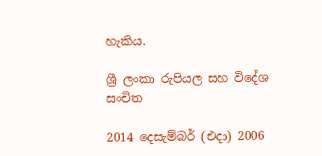හැකිය.

ශ්‍රී ලංකා රුපියල සහ විදේශ සංචිත

2014 දෙසැම්බර් (එදා) 2006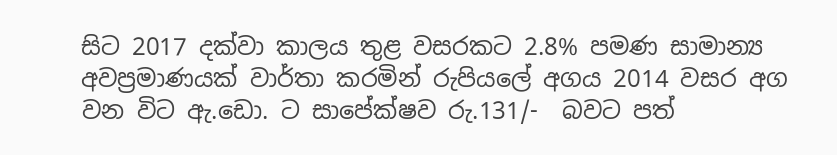සිට 2017 දක්වා කාලය තුළ වසරකට 2.8% පමණ සාමාන්‍ය අවප්‍ර‍මාණයක් වාර්තා කරමින් රුපියලේ අගය 2014 වසර අග වන විට ඇ.ඩො. ට සාපේක්ෂව රු.131/-  බවට පත්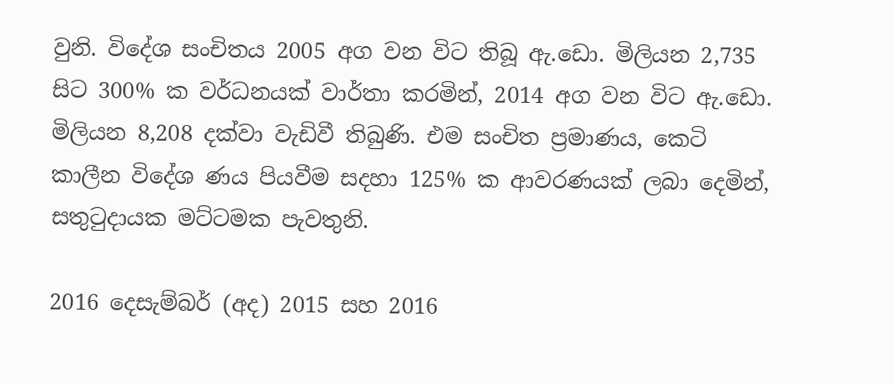වුනි. විදේශ සංචිතය 2005 අග වන විට තිබූ ඇ.ඩො. මිලියන 2,735 සිට 300% ක වර්ධනයක් වාර්තා කරමින්, 2014 අග වන විට ඇ.ඩො. මිලියන 8,208 දක්වා වැඩිවී තිබුණි. එම සංචිත ප්‍ර‍මාණය, කෙටි කාලීන විදේශ ණය පියවීම සදහා 125% ක ආවරණයක් ලබා දෙමින්, සතුටුදායක මට්ටමක පැවතුනි.

2016 දෙසැම්බර් (අද) 2015 සහ 2016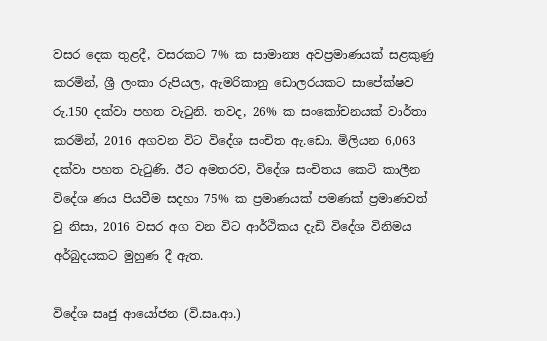වසර දෙක තුළදී, වසරකට 7% ක සාමාන්‍ය අවප්‍ර‍මාණයක් සළකුණු කරමින්, ශ්‍රී ලංකා රුපියල, ඇමරිකානු ඩොලරයකට සාපේක්ෂව රු.150 දක්වා පහත වැටුනි. තවද, 26% ක සංකෝචනයක් වාර්තා කරමින්, 2016 අගවන විට විදේශ සංචිත ඇ.ඩො. මිලියන 6,063 දක්වා පහත වැටුණි. ඊට අමතරව, විදේශ සංචිතය කෙටි කාලීන විදේශ ණය පියවීම සදහා 75% ක ප්‍ර‍මාණයක් පමණක් ප්‍ර‍මාණවත් වු නිසා, 2016 වසර අග වන විට ආර්ථිකය දැඩි විදේශ විනිමය අර්බුදයකට මුහුණ දී ඇත.

විදේශ සෘජු ආයෝජන (වි.සෘ.ආ.)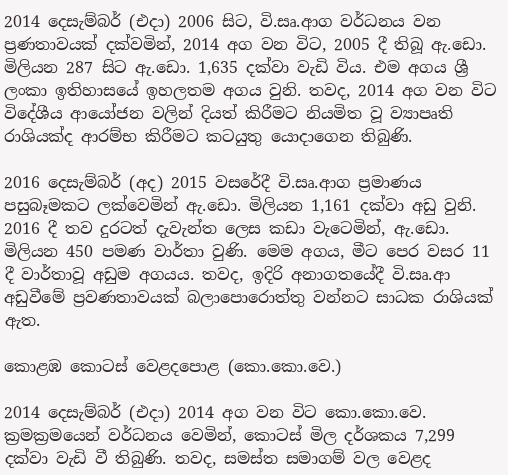2014 දෙසැම්බර් (එදා) 2006 සිට, වි.සෘ.ආග වර්ධනය වන ප්‍ර‍ණතාවයක් දක්වමින්, 2014 අග වන විට, 2005 දී තිබූ ඇ.ඩො. මිලියන 287 සිට ඇ.ඩො. 1,635 දක්වා වැඩි විය. එම අගය ශ්‍රී ලංකා ඉතිහාසයේ ඉහලතම අගය වුනි. තවද, 2014 අග වන විට විදේශීය ආයෝජන වලින් දියත් කිරීමට නියමිත වූ ව්‍යාපෘති රාශියක්ද ආරම්භ කිරීමට කටයුතු යොදාගෙන තිබුණි.

2016 දෙසැම්බර් (අද) 2015 වසරේදී වි.සෘ.ආග ප්‍ර‍මාණය පසුබෑමකට ලක්වෙමින් ඇ.ඩො. මිලියන 1,161 දක්වා අඩු වුනි. 2016 දී තව දුරටත් දැවැන්ත ලෙස කඩා වැටෙමින්, ඇ.ඩො. මිලියන 450 පමණ වාර්තා වුණි. මෙම අගය, මීට පෙර වසර 11 දී වාර්තාවූ අඩුම අගයය. තවද, ඉදිරි අනාගතයේදී වි.සෘ.ආ අඩුවීමේ ප්‍ර‍වණතාවයක් බලාපොරොත්තු වන්නට සාධක රාශියක් ඇත.

කොළඹ කොටස් වෙළදපොළ (කො.කො.වෙ.)

2014 දෙසැම්බර් (එදා) 2014 අග වන විට කො.කො.වෙ. ක්‍ර‍මක්‍ර‍මයෙන් වර්ධනය වෙමින්, කොටස් මිල දර්ශකය 7,299 දක්වා වැඩි වී තිබුණි. තවද, සමස්ත සමාගම් වල වෙළද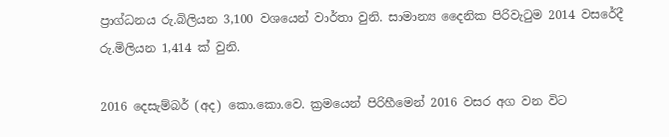ප්‍රාග්ධනය රු.බිලියන 3,100 වශයෙන් වාර්තා වුනි. සාමාන්‍ය දෛනික පිරිවැටුම 2014 වසරේදී රු.මිලියන 1,414 ක් වුනි.

2016 දෙසැම්බර් (අද) කො.කො.වෙ. ක්‍ර‍මයෙන් පිරිහීමෙන් 2016 වසර අග වන විට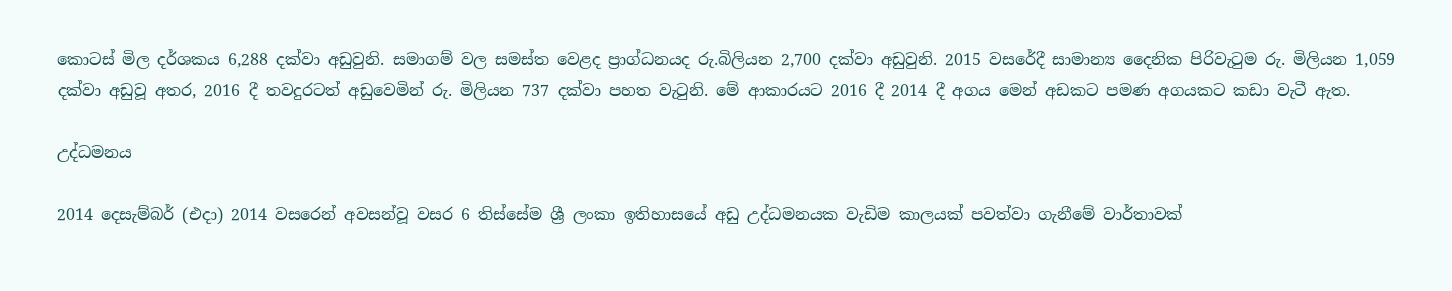කොටස් මිල දර්ශකය 6,288 දක්වා අඩුවුනි. සමාගම් වල සමස්ත වෙළද ප්‍රාග්ධනයද රු.බිලියන 2,700 දක්වා අඩුවුනි. 2015 වසරේදී සාමාන්‍ය දෛනික පිරිවැටුම රු. මිලියන 1,059 දක්වා අඩුවූ අතර, 2016 දී තවදුරටත් අඩුවෙමින් රු. මිලියන 737 දක්වා පහත වැටුනි. මේ ආකාරයට 2016 දී 2014 දී අගය මෙන් අඩකට පමණ අගයකට කඩා වැටී ඇත.

උද්ධමනය

2014 දෙසැම්බර් (එදා) 2014 වසරෙන් අවසන්වූ වසර 6 තිස්සේම ශ්‍රී ලංකා ඉතිහාසයේ අඩු උද්ධමනයක වැඩිම කාලයක් පවත්වා ගැනීමේ වාර්තාවක්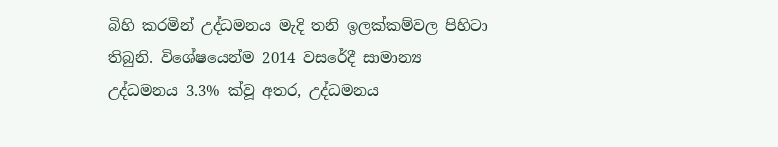බිහි කරමින් උද්ධමනය මැදි තනි ඉලක්කම්වල පිහිටා තිබුනි. විශේෂයෙන්ම 2014 වසරේදී සාමාන්‍ය උද්ධමනය 3.3% ක්වූ අතර, උද්ධමනය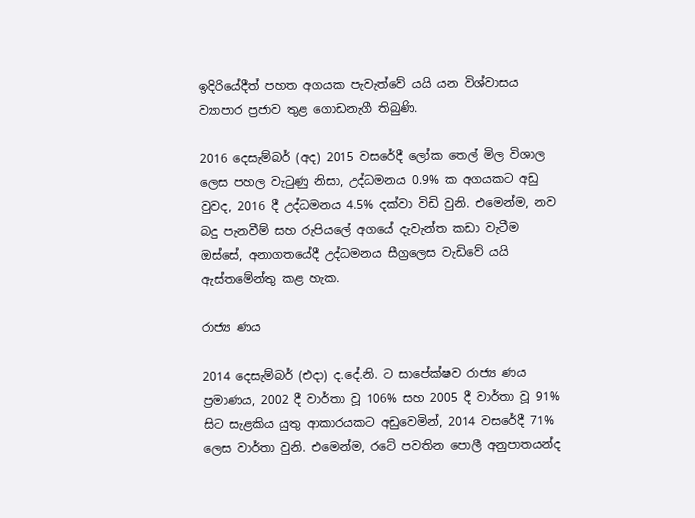ඉදිරියේදීත් පහත අගයක පැවැත්වේ යයි යන විශ්වාසය ව්‍යාපාර ප්‍ර‍ජාව තුළ ගොඩනැගී තිබුණි.

2016 දෙසැම්බර් (අද) 2015 වසරේදී ලෝක තෙල් මිල විශාල ලෙස පහල වැටුණු නිසා, උද්ධමනය 0.9% ක අගයකට අඩු වුවද, 2016 දී උද්ධමනය 4.5% දක්වා විඩි වුනි. එමෙන්ම, නව බදු පැනවීම් සහ රුපියලේ අගයේ දැවැන්ත කඩා වැටීම ඔස්සේ, අනාගතයේදී උද්ධමනය සීග්‍ර‍ලෙස වැඩිවේ යයි ඇස්තමේන්තු කළ හැක.

රාජ්‍ය ණය

2014 දෙසැම්බර් (එදා) ද.දේ.නි. ට සාපේක්ෂව රාජ්‍ය ණය ප්‍ර‍මාණය, 2002 දී වාර්තා වූ 106% සහ 2005 දී වාර්තා වූ 91% සිට සැළකිය යුතු ආකාරයකට අඩුවෙමින්, 2014 වසරේදී 71% ලෙස වාර්තා වුනි. එමෙන්ම, රටේ පවතින පොලී අනුපාතයන්ද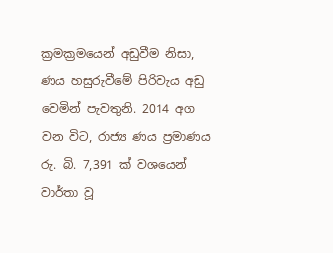ක්‍රමක්‍ර‍මයෙන් අඩුවීම නිසා, ණය හසුරුවීමේ පිරිවැය අඩු වෙමින් පැවතුනි. 2014 අග වන විට, රාජ්‍ය ණය ප්‍ර‍මාණය රු. බි. 7,391 ක් වශයෙන් වාර්තා වූ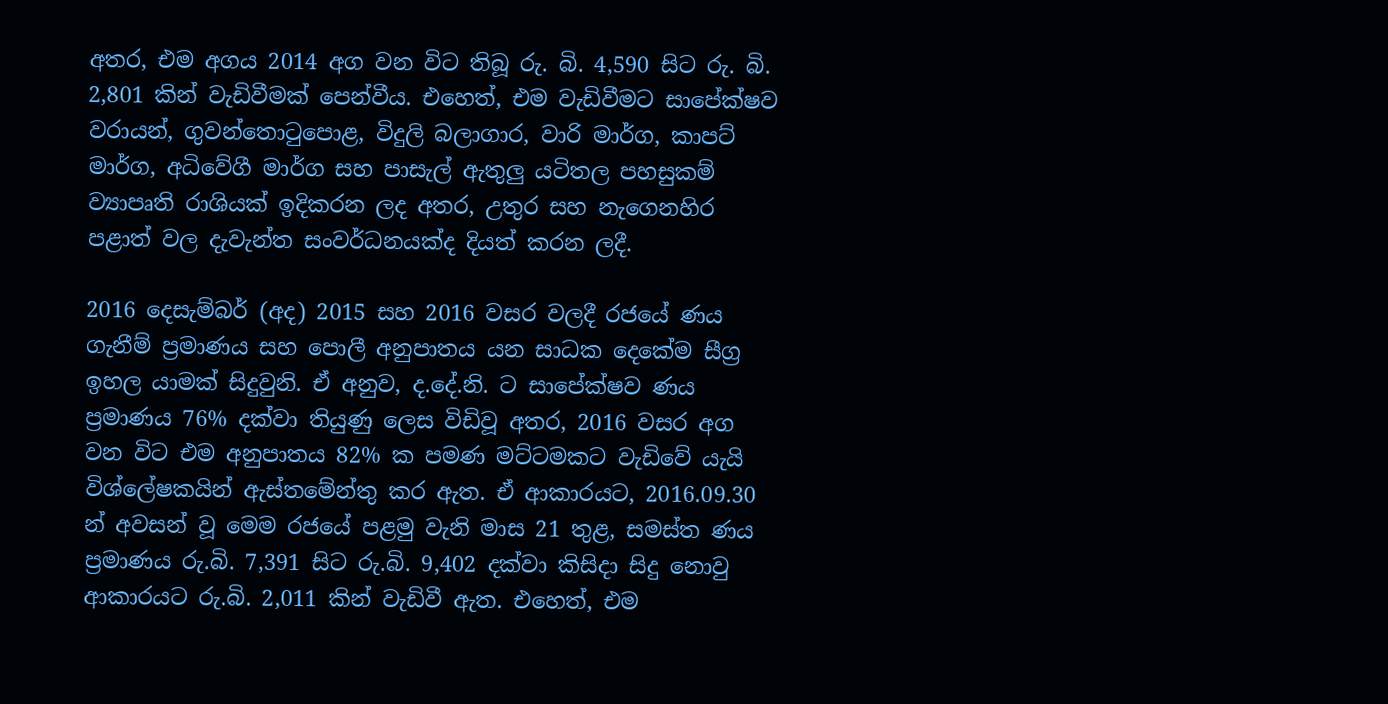අතර, එම අගය 2014 අග වන විට තිබූ රු. බි. 4,590 සිට රු. බි. 2,801 කින් වැඩිවීමක් පෙන්වීය. එහෙත්, එම වැඩිවීමට සාපේක්ෂව වරායන්, ගුවන්තොටුපොළ, විදුලි බලාගාර, වාරි මාර්ග, කාපට් මාර්ග, අධිවේගී මාර්ග සහ පාසැල් ඇතුලු යටිතල පහසුකම් ව්‍යාපෘති රාශියක් ඉදිකරන ලද අතර, උතුර සහ නැගෙනහිර පළාත් වල දැවැන්ත සංවර්ධනයක්ද දියත් කරන ලදී.

2016 දෙසැම්බර් (අද) 2015 සහ 2016 වසර වලදී රජයේ ණය ගැනීම් ප්‍ර‍මාණය සහ පොලී අනුපාතය යන සාධක දෙකේම සීග්‍ර‍ ඉහල යාමක් සිදුවුනි. ඒ අනුව, ද.දේ.නි. ට සාපේක්ෂව ණය ප්‍ර‍මාණය 76% දක්වා තියුණු ලෙස විඩිවූ අතර, 2016 වසර අග වන විට එම අනුපාතය 82% ක පමණ මට්ටමකට වැඩිවේ යැයි විශ්ලේෂකයින් ඇස්තමේන්තු කර ඇත. ඒ ආකාරයට, 2016.09.30 න් අවසන් වූ මෙම රජයේ පළමු වැනි මාස 21 තුළ, සමස්ත ණය ප්‍ර‍මාණය රු.බි. 7,391 සිට රු.බි. 9,402 දක්වා කිසිදා සිදු නොවු ආකාරයට රු.බි. 2,011 කින් වැඩිවී ඇත. එහෙත්, එම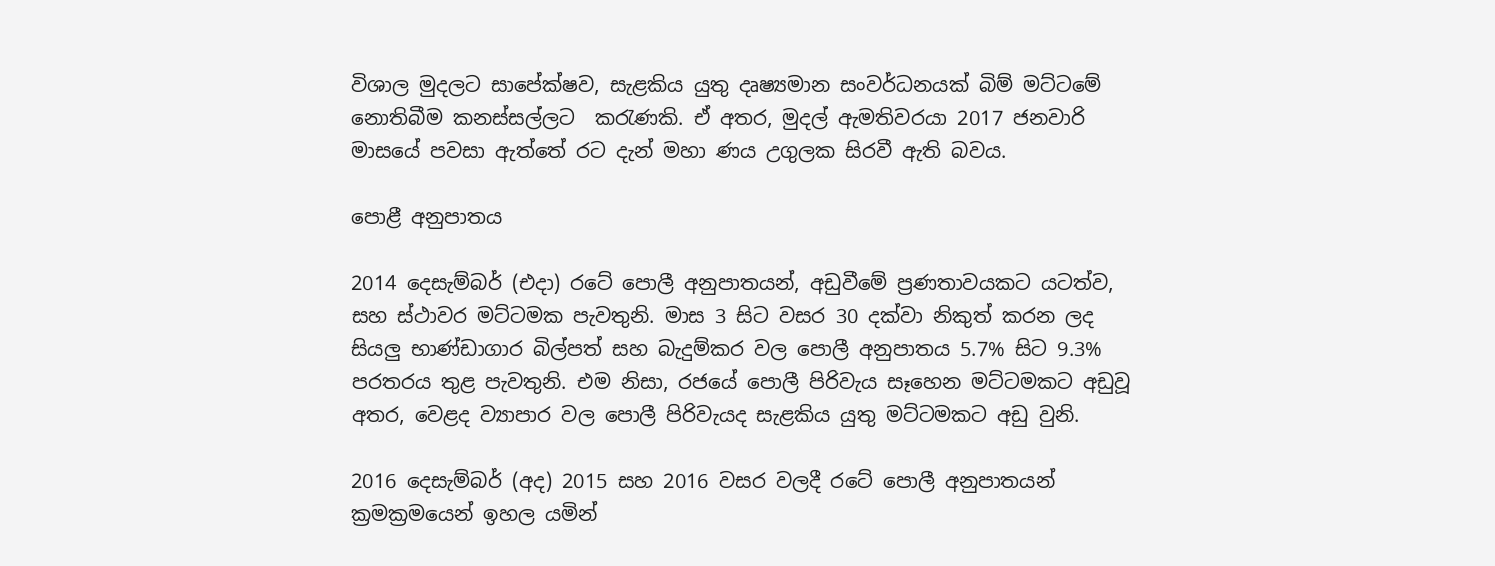විශාල මුදලට සාපේක්ෂව, සැළකිය යුතු දෘෂ්‍යමාන සංවර්ධනයක් බිම් මට්ටමේ නොතිබීම කනස්සල්ලට  කරැණකි. ඒ අතර, මුදල් ඇමතිවරයා 2017 ජනවාරි මාසයේ පවසා ඇත්තේ රට දැන් මහා ණය උගුලක සිරවී ඇති බවය.

පොළී අනුපාතය

2014 දෙසැම්බර් (එදා) රටේ පොලී අනුපාතයන්, අඩුවීමේ ප්‍ර‍ණතාවයකට යටත්ව, සහ ස්ථාවර මට්ටමක පැවතුනි. මාස 3 සිට වසර 30 දක්වා නිකුත් කරන ලද සියලු භාණ්ඩාගාර බිල්පත් සහ බැදුම්කර වල පොලී අනුපාතය 5.7% සිට 9.3% පරතරය තුළ පැවතුනි. එම නිසා, රජයේ පොලී පිරිවැය සෑහෙන මට්ටමකට අඩුවූ අතර, වෙළද ව්‍යාපාර වල පොලී පිරිවැයද සැළකිය යුතු මට්ටමකට අඩු වුනි.

2016 දෙසැම්බර් (අද) 2015 සහ 2016 වසර වලදී රටේ පොලී අනුපාතයන් ක්‍ර‍මක්‍ර‍මයෙන් ඉහල යමින්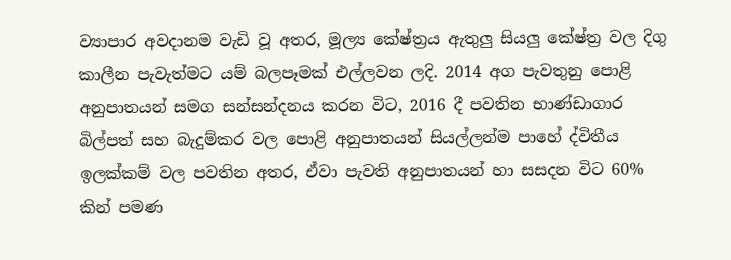ව්‍යාපාර අවදානම වැඩි වූ අතර, මූල්‍ය කේෂ්ත්‍ර‍ය ඇතුලු සියලු කේෂ්ත්‍ර‍ වල දිගු කාලීන පැවැත්මට යම් බලපෑමක් එල්ලවන ලදි. 2014 අග පැවතුනු පොළි අනුපාතයන් සමග සන්සන්දනය කරන විට, 2016 දී පවතින භාණ්ඩාගාර බිල්පත් සහ බැදුම්කර වල පොළි අනුපාතයන් සියල්ලන්ම පාහේ ද්විතීය ඉලක්කම් වල පවතින අතර, ඒවා පැවති අනුපාතයන් හා සසදන විට 60% කින් පමණ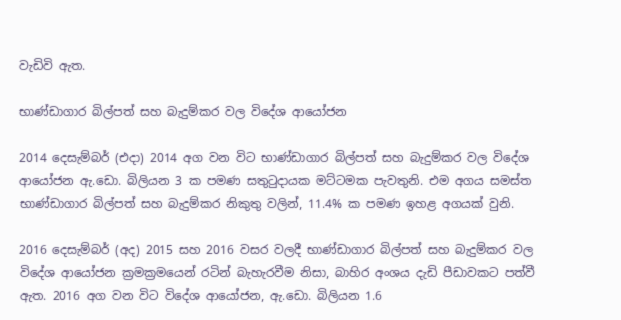වැඩිවි ඇත.

භාණ්ඩාගාර බිල්පත් සහ බැදුම්කර වල විදේශ ආයෝජන

2014 දෙසැම්බර් (එදා) 2014 අග වන විට භාණ්ඩාගාර බිල්පත් සහ බැදුම්කර වල විදේශ ආයෝජන ඇ.ඩො. බිලියන 3 ක පමණ සතුටුදායක මට්ටමක පැවතුනි. එම අගය සමස්ත භාණ්ඩාගාර බිල්පත් සහ බැදුම්කර නිකුතු වලින්, 11.4% ක පමණ ඉහළ අගයක් වුනි.

2016 දෙසැම්බර් (අද) 2015 සහ 2016 වසර වලදී භාණ්ඩාගාර බිල්පත් සහ බැදුම්කර වල විදේශ ආයෝජන ක්‍ර‍මක්‍ර‍මයෙන් රටින් බැහැරවීම නිසා, බාහිර අංශය දැඩි පීඩාවකට පත්වී ඇත. 2016 අග වන විට විදේශ ආයෝජන, ඇ.ඩො. බිලියන 1.6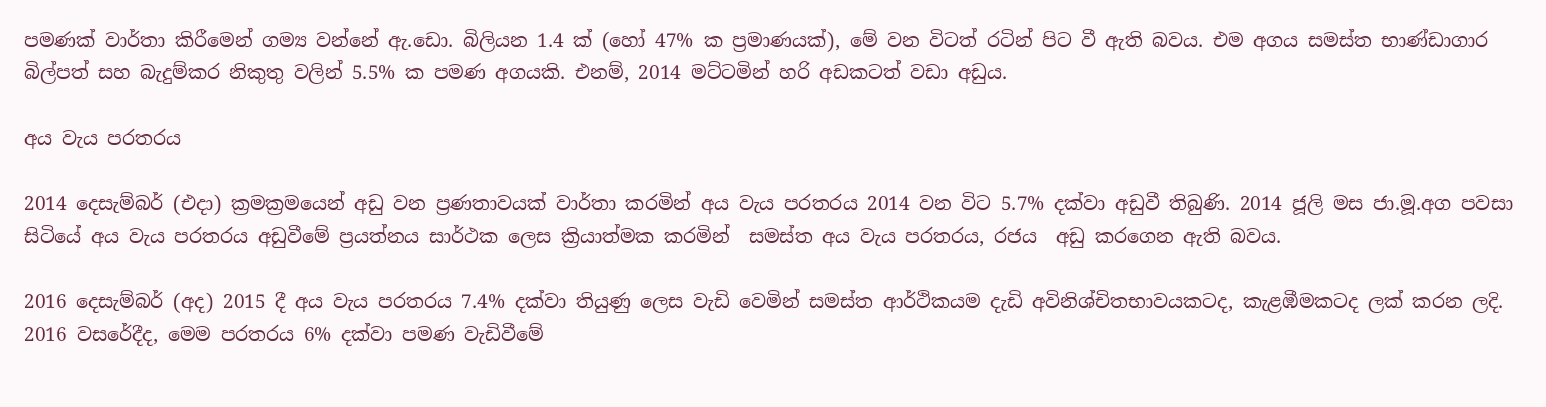පමණක් වාර්තා කිරීමෙන් ගම්‍ය වන්නේ ඇ.ඩො. බිලියන 1.4 ක් (හෝ 47% ක ප්‍ර‍මාණයක්), මේ වන විටත් රටින් පිට වී ඇති බවය. එම අගය සමස්ත භාණ්ඩාගාර බිල්පත් සහ බැදුම්කර නිකුතු වලින් 5.5% ක පමණ අගයකි. එනම්, 2014 මට්ටමින් හරි අඩකටත් වඩා අඩුය.

අය වැය පරතරය

2014 දෙසැම්බර් (එදා) ක්‍ර‍මක්‍ර‍මයෙන් අඩු වන ප්‍ර‍ණතාවයක් වාර්තා කරමින් අය වැය පරතරය 2014 වන විට 5.7% දක්වා අඩුවී තිබුණි. 2014 ජූලි මස ජා.මූ.අග පවසා සිටියේ අය වැය පරතරය අඩුවීමේ ප්‍ර‍යත්නය සාර්ථක ලෙස ක්‍රියාත්මක කරමින්  සමස්ත අය වැය පරතරය, රජය  අඩු කරගෙන ඇති බවය.

2016 දෙසැම්බර් (අද) 2015 දී අය වැය පරතරය 7.4% දක්වා තියුණු ලෙස වැඩි වෙමින් සමස්ත ආර්ථිකයම දැඩි අවිනිශ්චිතභාවයකටද, කැළඹීමකටද ලක් කරන ලදි. 2016 වසරේදීද, මෙම පරතරය 6% දක්වා පමණ වැඩිවීමේ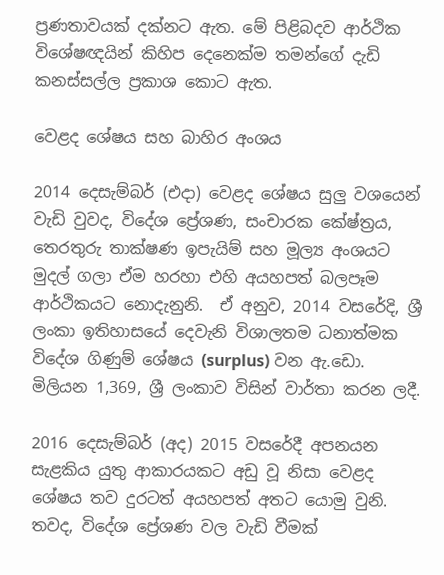ප්‍ර‍ණතාවයක් දක්නට ඇත. මේ පිළිබදව ආර්ථික විශේෂඥයින් කිහිප දෙනෙක්ම තමන්ගේ දැඩි කනස්සල්ල ප්‍ර‍කාශ කොට ඇත.

වෙළද ශේෂය සහ බාහිර අංශය

2014 දෙසැම්බර් (එදා) වෙළද ශේෂය සුලු වශයෙන් වැඩි වුවද, විදේශ ප්‍රේශණ, සංචාරක කේෂ්ත්‍ර‍ය, තෙරතුරු තාක්ෂණ ඉපැයිම් සහ මූල්‍ය අංශයට මුදල් ගලා ඒම හරහා එහි අයහපත් බලපෑම ආර්ථිකයට නොදැනුනි.  ඒ අනුව, 2014 වසරේදි, ශ්‍රී ලංකා ඉතිහාසයේ දෙවැනි විශාලතම ධනාත්මක විදේශ ගිණුම් ශේෂය (surplus) වන ඇ.ඩො. මිලියන 1,369, ශ්‍රී ලංකාව විසින් වාර්තා කරන ලදී.

2016 දෙසැම්බර් (අද) 2015 වසරේදී අපනයන සැළකිය යුතු ආකාරයකට අඩු වූ නිසා වෙළද ශේෂය තව දුරටත් අයහපත් අතට යොමු වුනි.  තවද, විදේශ ප්‍රේශණ වල වැඩි වීමක්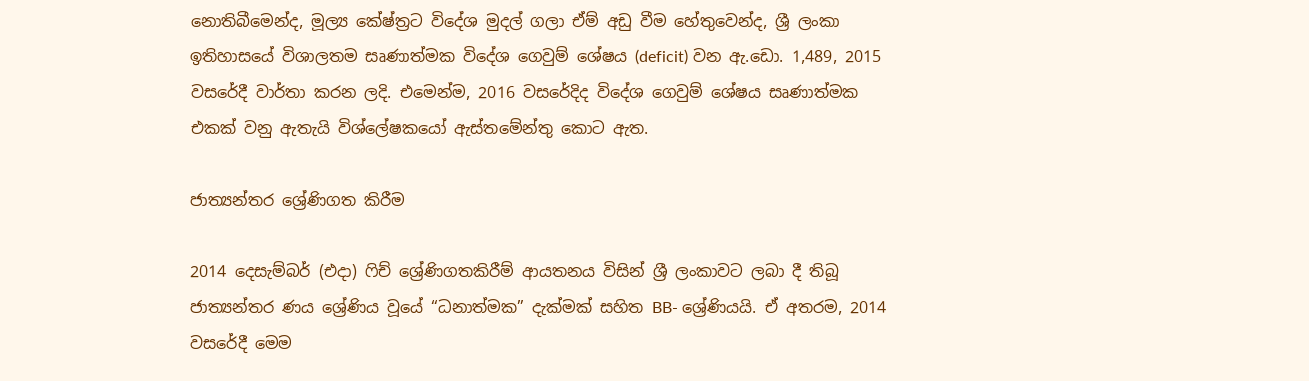නොතිබීමෙන්ද, මූල්‍ය කේෂ්ත්‍ර‍ට විදේශ මුදල් ගලා ඒම් අඩු වීම හේතුවෙන්ද, ශ්‍රී ලංකා ඉතිහාසයේ විශාලතම සෘණාත්මක විදේශ ගෙවුම් ශේෂය (deficit) වන ඇ.ඩො. 1,489, 2015 වසරේදී වාර්තා කරන ලදි. එමෙන්ම, 2016 වසරේදිද විදේශ ගෙවුම් ශේෂය සෘණාත්මක එකක් වනු ඇතැයි විශ්ලේෂකයෝ ඇස්තමේන්තු කොට ඇත.

ජාත්‍යන්තර ශ්‍රේණිගත කිරීම

2014 දෙසැම්බර් (එදා) ෆිච් ශ්‍රේණිගතකිරීම් ආයතනය විසින් ශ්‍රී ලංකාවට ලබා දී තිබූ ජාත්‍යන්තර ණය ශ්‍රේණිය වූයේ “ධනාත්මක” දැක්මක් සහිත BB- ශ්‍රේණියයි. ඒ අතරම, 2014 වසරේදී මෙම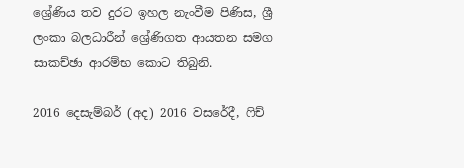ශ්‍රේණිය තව දුරට ඉහල නැංවීම පිණිස, ශ්‍රී ලංකා බලධාරීන් ශ්‍රේණිගත ආයතන සමග සාකච්ඡා ආරම්භ කොට තිබුනි.

2016 දෙසැම්බර් (අද) 2016 වසරේදී, ෆිච්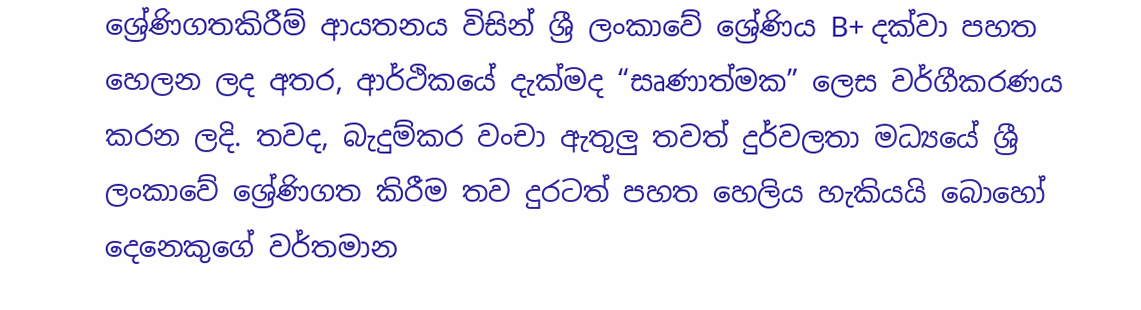ශ්‍රේණිගතකිරීම් ආයතනය විසින් ශ්‍රී ලංකාවේ ශ්‍රේණිය B+ දක්වා පහත හෙලන ලද අතර, ආර්ථිකයේ දැක්මද “සෘණාත්මක” ලෙස වර්ගීකරණය කරන ලදි. තවද, බැදුම්කර වංචා ඇතුලු තවත් දුර්වලතා මධ්‍යයේ ශ්‍රී ලංකාවේ ශ්‍රේණිගත කිරීම තව දුරටත් පහත හෙලිය හැකියයි බොහෝ දෙනෙකුගේ වර්තමාන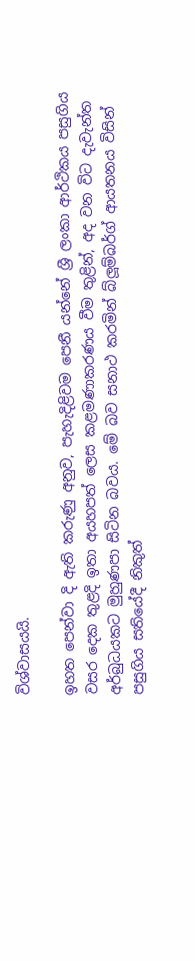විශ්වාසයයි.

ඉහත පෙන්වා දි ඇති කරුණු අනුව, පැහැදිළිවම පෙනී යන්නේ ශ්‍රී ලංකා ආර්ථිකය පසුගිය වසර දෙක තුළදි ඉතා අයහපත් ලෙස කළමණාකරණය වීම තුළින්, අද වන විට දැවැන්ත අර්බුධයකට මුහුණපා සිටින බවය. මේ බව සනාථ කරමින් බ්ලූම්බර්ග් ආයතනය විසින් පසුගිය සතියේදී නිකුත්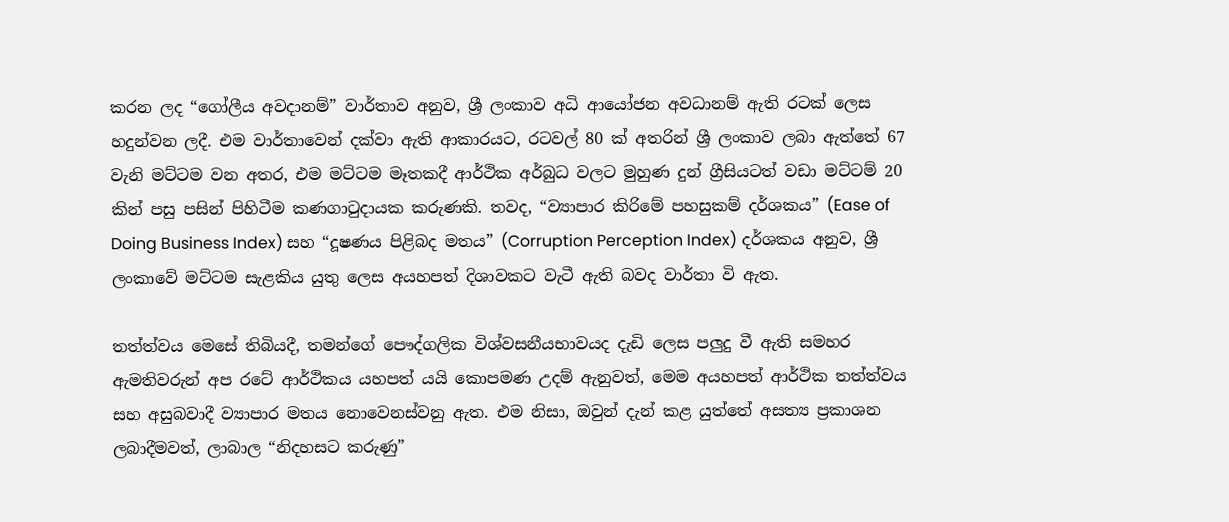කරන ලද “ගෝලීය අවදානම්” වාර්තාව අනුව, ශ්‍රී ලංකාව අධි ආයෝජන අවධානම් ඇති රටක් ලෙස හදුන්වන ලදී. එම වාර්තාවෙන් දක්වා ඇති ආකාරයට, රටවල් 80 ක් අතරින් ශ්‍රී ලංකාව ලබා ඇත්තේ 67 වැනි මට්ටම වන අතර, එම මට්ටම මෑතකදී ආර්ථික අර්බුධ වලට මුහුණ දුන් ග්‍රීසියටත් වඩා මට්ටම් 20 කින් පසු පසින් පිහිටීම කණගාටුදායක කරුණකි. තවද, “ව්‍යාපාර කිරිමේ පහසුකම් දර්ශකය” (Ease of Doing Business Index) සහ “දූෂණය පිළිබද මතය” (Corruption Perception Index) දර්ශකය අනුව, ශ්‍රී ලංකාවේ මට්ටම සැළකිය යුතු ලෙස අයහපත් දිශාවකට වැටී ඇති බවද වාර්තා වි ඇත.

තත්ත්වය මෙසේ තිබියදී, තමන්ගේ පෞද්ගලික විශ්වසනීයභාවයද දැඩි ලෙස පලුදු වී ඇති සමහර ඇමතිවරුන් අප රටේ ආර්ථිකය යහපත් යයි කොපමණ උදම් ඇනුවත්, මෙම අයහපත් ආර්ථික තත්ත්වය සහ අසුබවාදී ව්‍යාපාර මතය නොවෙනස්වනු ඇත. එම නිසා, ඔවුන් දැන් කළ යුත්තේ අසත්‍ය ප්‍ර‍කාශන ලබාදීමවත්, ලාබාල “නිදහසට කරුණු”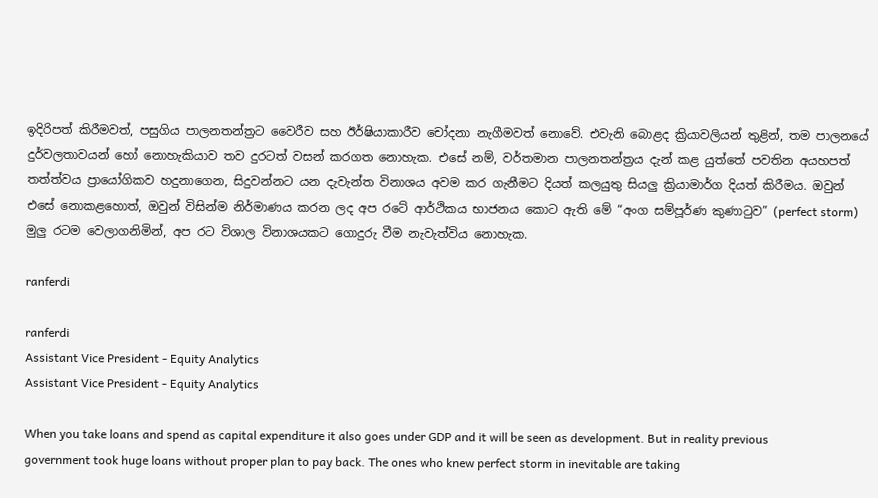ඉදිරිපත් කිරීමවත්, පසුගිය පාලනතන්ත්‍ර‍ට වෛරීව සහ ඊර්ෂියාකාරීව චෝදනා නැගීමවත් නොවේ. එවැනි බොළද ක්‍රියාවලියන් තුළින්, තම පාලනයේ දුර්වලතාවයන් හෝ නොහැකියාව තව දුරටත් වසන් කරගත නොහැක. එසේ නම්, වර්තමාන පාලනතන්ත්‍ර‍ය දැන් කළ යුත්තේ පවතින අයහපත් තත්ත්වය ප්‍රායෝගිකව හදුනාගෙන, සිදුවන්නට යන දැවැන්ත විනාශය අවම කර ගැනීමට දියත් කලයුතු සියලු ක්‍රියාමාර්ග දියත් කිරීමය. ඔවුන් එසේ නොකළහොත්, ඔවුන් විසින්ම නිර්මාණය කරන ලද අප රටේ ආර්ථිකය භාජනය කොට ඇති මේ “අංග සම්පූර්ණ කුණාටුව” (perfect storm) මුලු රටම වෙලාගනිමින්, අප රට විශාල විනාශයකට ගොදුරු වීම නැවැත්විය නොහැක.

ranferdi

ranferdi
Assistant Vice President - Equity Analytics
Assistant Vice President - Equity Analytics

When you take loans and spend as capital expenditure it also goes under GDP and it will be seen as development. But in reality previous government took huge loans without proper plan to pay back. The ones who knew perfect storm in inevitable are taking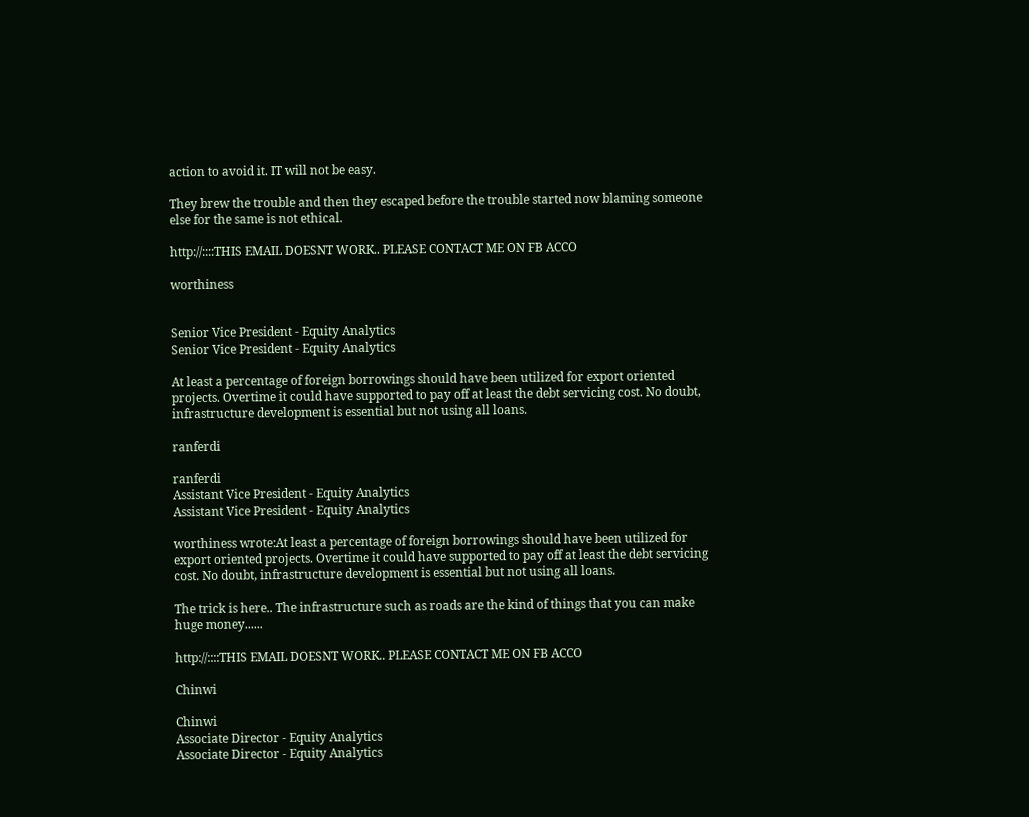action to avoid it. IT will not be easy.

They brew the trouble and then they escaped before the trouble started now blaming someone else for the same is not ethical.

http://::::THIS EMAIL DOESNT WORK.. PLEASE CONTACT ME ON FB ACCO

worthiness


Senior Vice President - Equity Analytics
Senior Vice President - Equity Analytics

At least a percentage of foreign borrowings should have been utilized for export oriented projects. Overtime it could have supported to pay off at least the debt servicing cost. No doubt, infrastructure development is essential but not using all loans.

ranferdi

ranferdi
Assistant Vice President - Equity Analytics
Assistant Vice President - Equity Analytics

worthiness wrote:At least a percentage of foreign borrowings should have been utilized for export oriented projects. Overtime it could have supported to pay off at least the debt servicing cost. No doubt, infrastructure development is essential but not using all loans.

The trick is here.. The infrastructure such as roads are the kind of things that you can make huge money......

http://::::THIS EMAIL DOESNT WORK.. PLEASE CONTACT ME ON FB ACCO

Chinwi

Chinwi
Associate Director - Equity Analytics
Associate Director - Equity Analytics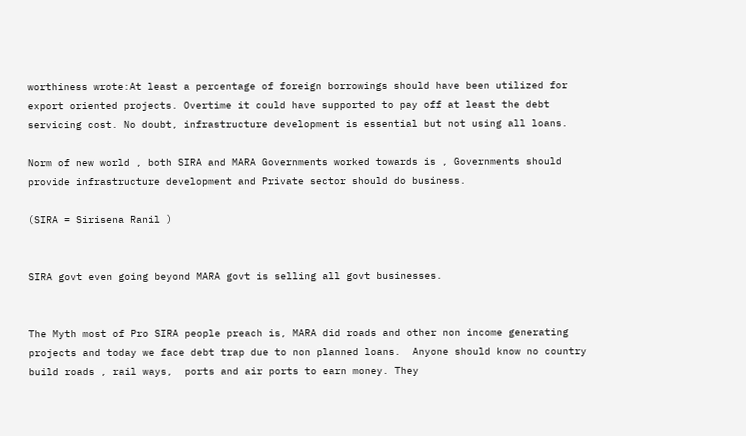worthiness wrote:At least a percentage of foreign borrowings should have been utilized for export oriented projects. Overtime it could have supported to pay off at least the debt servicing cost. No doubt, infrastructure development is essential but not using all loans.

Norm of new world , both SIRA and MARA Governments worked towards is , Governments should provide infrastructure development and Private sector should do business.

(SIRA = Sirisena Ranil )


SIRA govt even going beyond MARA govt is selling all govt businesses.


The Myth most of Pro SIRA people preach is, MARA did roads and other non income generating projects and today we face debt trap due to non planned loans.  Anyone should know no country build roads , rail ways,  ports and air ports to earn money. They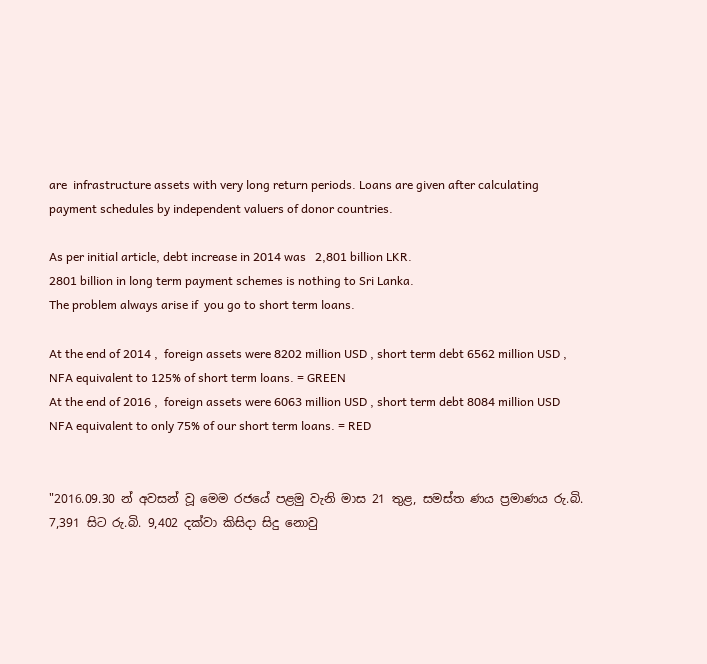are  infrastructure assets with very long return periods. Loans are given after calculating payment schedules by independent valuers of donor countries.

As per initial article, debt increase in 2014 was   2,801 billion LKR.
2801 billion in long term payment schemes is nothing to Sri Lanka.
The problem always arise if  you go to short term loans.

At the end of 2014 ,  foreign assets were 8202 million USD , short term debt 6562 million USD , NFA equivalent to 125% of short term loans. = GREEN
At the end of 2016 ,  foreign assets were 6063 million USD , short term debt 8084 million USD NFA equivalent to only 75% of our short term loans. = RED


"2016.09.30 න් අවසන් වූ මෙම රජයේ පළමු වැනි මාස 21 තුළ, සමස්ත ණය ප්‍ර‍මාණය රු.බි. 7,391 සිට රු.බි. 9,402 දක්වා කිසිදා සිදු නොවු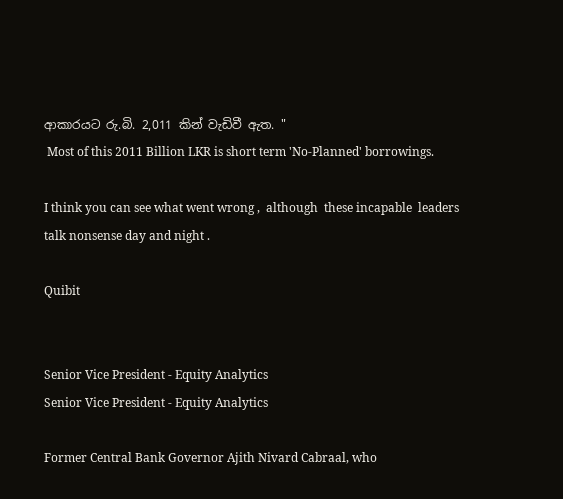ආකාරයට රු.බි. 2,011 කින් වැඩිවී ඇත. "
 Most of this 2011 Billion LKR is short term 'No-Planned' borrowings.

I think you can see what went wrong ,  although  these incapable  leaders  talk nonsense day and night .

Quibit


Senior Vice President - Equity Analytics
Senior Vice President - Equity Analytics

Former Central Bank Governor Ajith Nivard Cabraal, who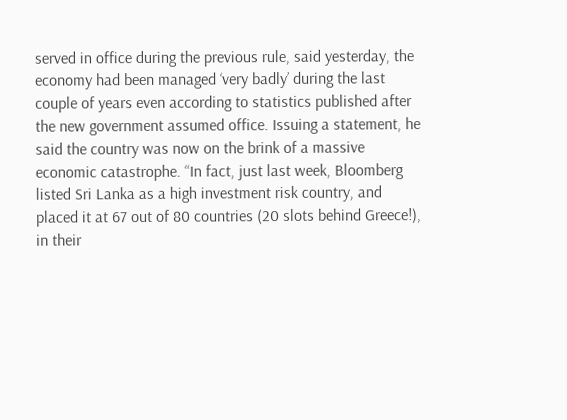served in office during the previous rule, said yesterday, the economy had been managed ‘very badly’ during the last couple of years even according to statistics published after the new government assumed office. Issuing a statement, he said the country was now on the brink of a massive economic catastrophe. “In fact, just last week, Bloomberg listed Sri Lanka as a high investment risk country, and placed it at 67 out of 80 countries (20 slots behind Greece!), in their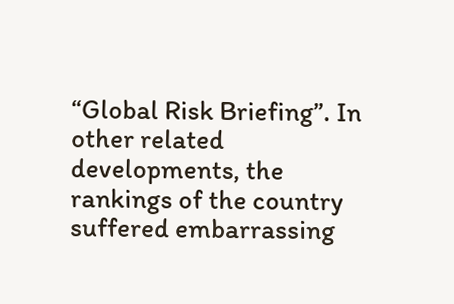“Global Risk Briefing”. In other related developments, the rankings of the country suffered embarrassing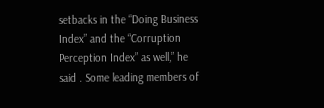setbacks in the “Doing Business Index” and the “Corruption Perception Index” as well,” he said . Some leading members of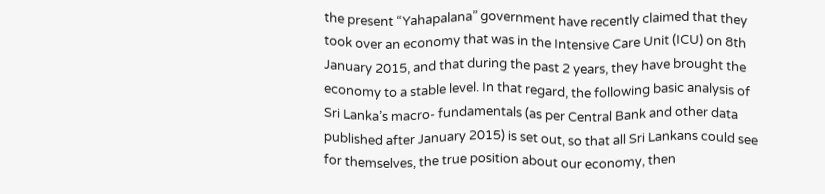the present “Yahapalana” government have recently claimed that they took over an economy that was in the Intensive Care Unit (ICU) on 8th January 2015, and that during the past 2 years, they have brought the economy to a stable level. In that regard, the following basic analysis of Sri Lanka’s macro- fundamentals (as per Central Bank and other data published after January 2015) is set out, so that all Sri Lankans could see for themselves, the true position about our economy, then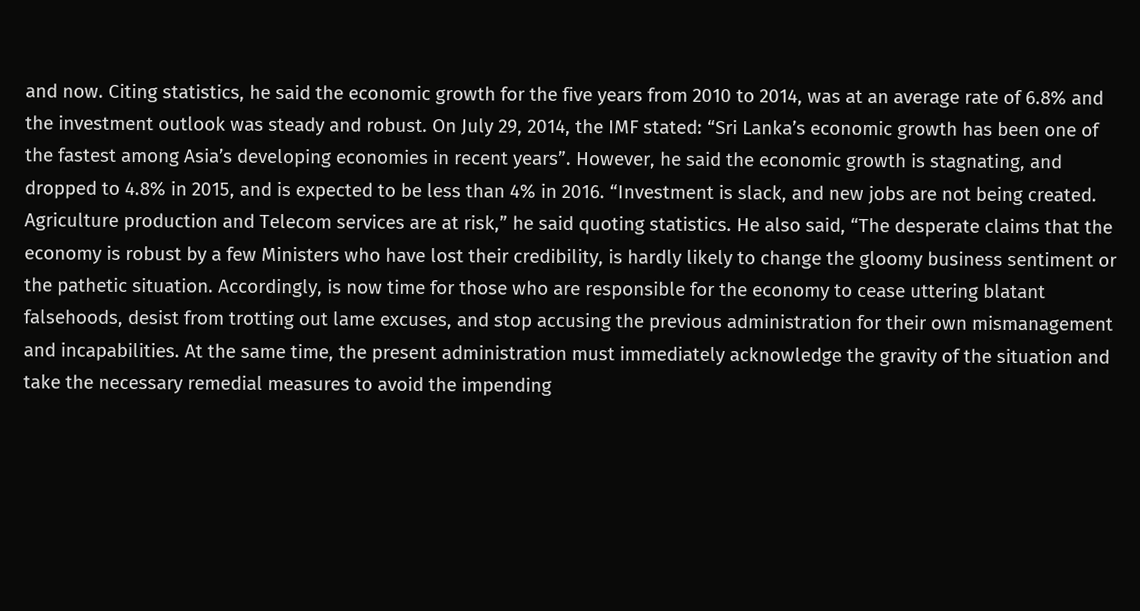and now. Citing statistics, he said the economic growth for the five years from 2010 to 2014, was at an average rate of 6.8% and the investment outlook was steady and robust. On July 29, 2014, the IMF stated: “Sri Lanka’s economic growth has been one of the fastest among Asia’s developing economies in recent years”. However, he said the economic growth is stagnating, and dropped to 4.8% in 2015, and is expected to be less than 4% in 2016. “Investment is slack, and new jobs are not being created. Agriculture production and Telecom services are at risk,” he said quoting statistics. He also said, “The desperate claims that the economy is robust by a few Ministers who have lost their credibility, is hardly likely to change the gloomy business sentiment or the pathetic situation. Accordingly, is now time for those who are responsible for the economy to cease uttering blatant falsehoods, desist from trotting out lame excuses, and stop accusing the previous administration for their own mismanagement and incapabilities. At the same time, the present administration must immediately acknowledge the gravity of the situation and take the necessary remedial measures to avoid the impending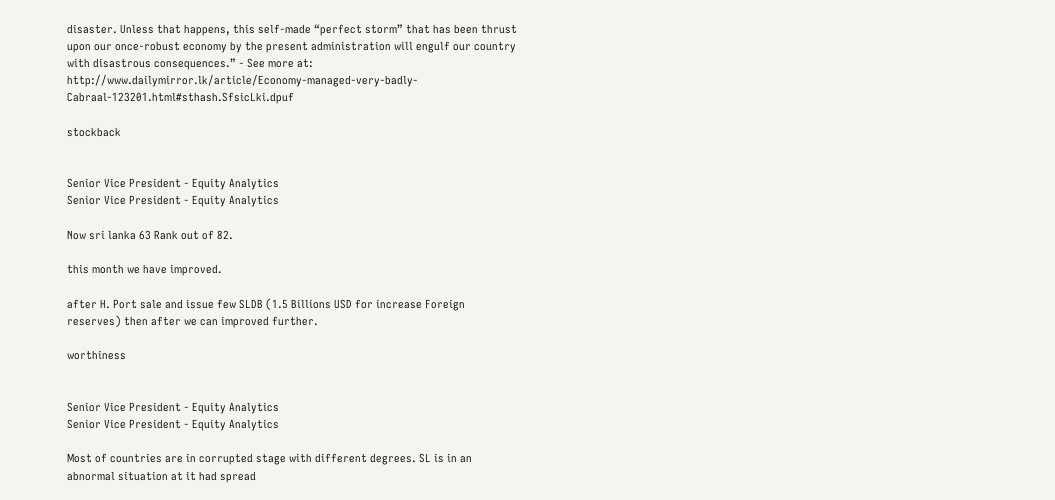disaster. Unless that happens, this self-made “perfect storm” that has been thrust upon our once-robust economy by the present administration will engulf our country with disastrous consequences.” - See more at: http://www.dailymirror.lk/article/Economy-managed-very-badly-Cabraal-123201.html#sthash.SfsicLki.dpuf

stockback


Senior Vice President - Equity Analytics
Senior Vice President - Equity Analytics

Now sri lanka 63 Rank out of 82.

this month we have improved.

after H. Port sale and issue few SLDB (1.5 Billions USD for increase Foreign reserves) then after we can improved further.

worthiness


Senior Vice President - Equity Analytics
Senior Vice President - Equity Analytics

Most of countries are in corrupted stage with different degrees. SL is in an abnormal situation at it had spread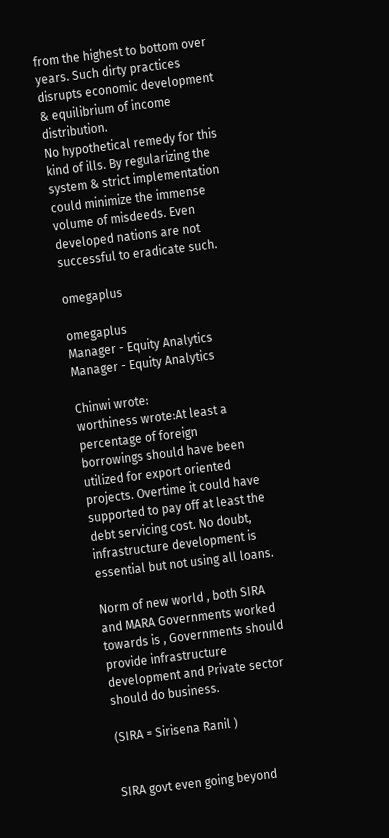from the highest to bottom over years. Such dirty practices disrupts economic development & equilibrium of income distribution.
No hypothetical remedy for this kind of ills. By regularizing the system & strict implementation could minimize the immense volume of misdeeds. Even developed nations are not successful to eradicate such.

omegaplus

omegaplus
Manager - Equity Analytics
Manager - Equity Analytics

Chinwi wrote:
worthiness wrote:At least a percentage of foreign borrowings should have been utilized for export oriented projects. Overtime it could have supported to pay off at least the debt servicing cost. No doubt, infrastructure development is essential but not using all loans.

Norm of new world , both SIRA and MARA Governments worked towards is , Governments should provide infrastructure development and Private sector should do business.

(SIRA = Sirisena Ranil )


SIRA govt even going beyond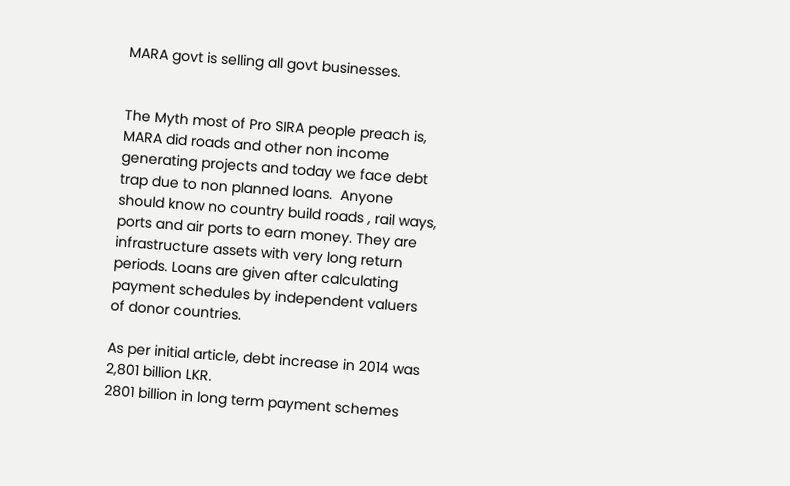MARA govt is selling all govt businesses.


The Myth most of Pro SIRA people preach is, MARA did roads and other non income generating projects and today we face debt trap due to non planned loans.  Anyone should know no country build roads , rail ways,  ports and air ports to earn money. They are  infrastructure assets with very long return periods. Loans are given after calculating payment schedules by independent valuers of donor countries.

As per initial article, debt increase in 2014 was   2,801 billion LKR.
2801 billion in long term payment schemes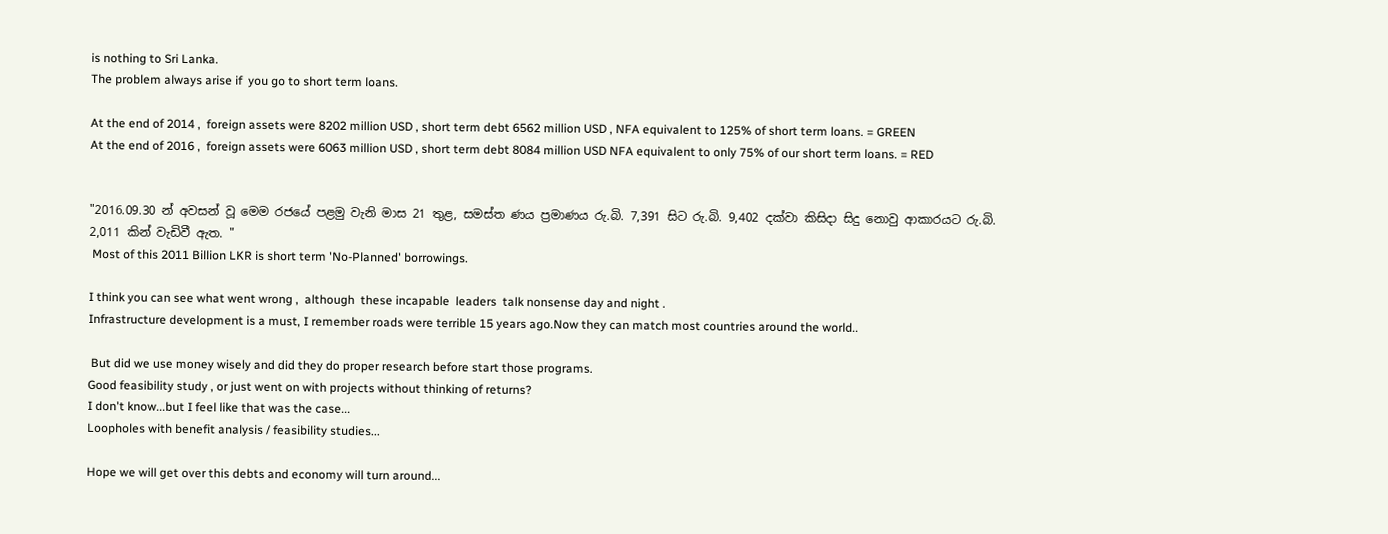is nothing to Sri Lanka.
The problem always arise if  you go to short term loans.

At the end of 2014 ,  foreign assets were 8202 million USD , short term debt 6562 million USD , NFA equivalent to 125% of short term loans. = GREEN
At the end of 2016 ,  foreign assets were 6063 million USD , short term debt 8084 million USD NFA equivalent to only 75% of our short term loans. = RED


"2016.09.30 න් අවසන් වූ මෙම රජයේ පළමු වැනි මාස 21 තුළ, සමස්ත ණය ප්‍ර‍මාණය රු.බි. 7,391 සිට රු.බි. 9,402 දක්වා කිසිදා සිදු නොවු ආකාරයට රු.බි. 2,011 කින් වැඩිවී ඇත. "
 Most of this 2011 Billion LKR is short term 'No-Planned' borrowings.

I think you can see what went wrong ,  although  these incapable  leaders  talk nonsense day and night .
Infrastructure development is a must, I remember roads were terrible 15 years ago.Now they can match most countries around the world..

 But did we use money wisely and did they do proper research before start those programs.
Good feasibility study , or just went on with projects without thinking of returns?
I don't know...but I feel like that was the case...
Loopholes with benefit analysis / feasibility studies...

Hope we will get over this debts and economy will turn around...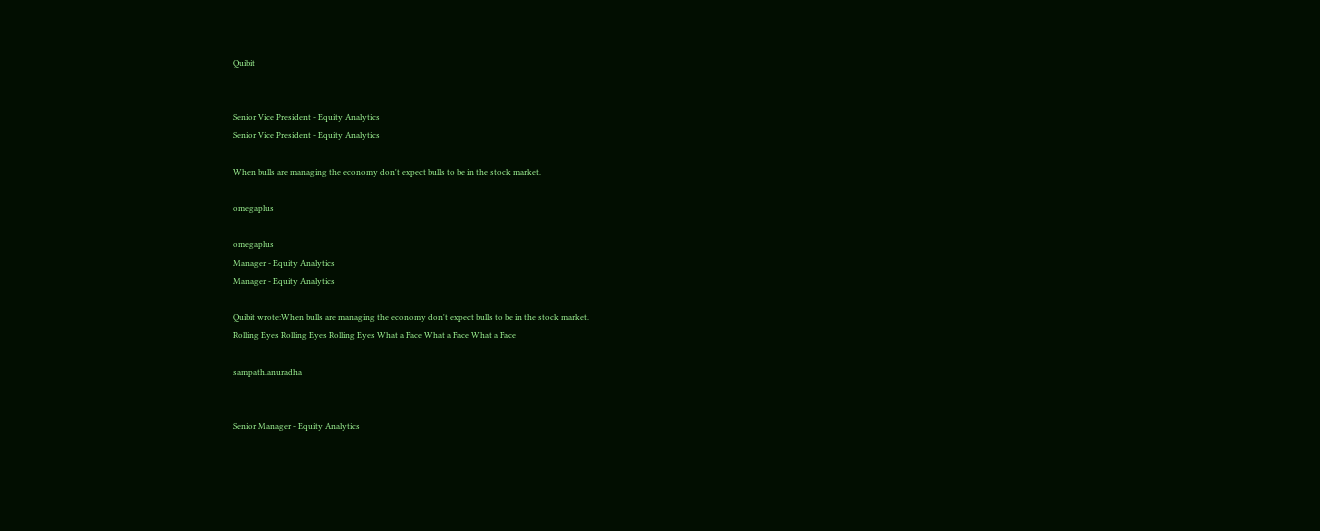Quibit


Senior Vice President - Equity Analytics
Senior Vice President - Equity Analytics

When bulls are managing the economy don't expect bulls to be in the stock market.

omegaplus

omegaplus
Manager - Equity Analytics
Manager - Equity Analytics

Quibit wrote:When bulls are managing the economy don't expect bulls to be in the stock market.
Rolling Eyes Rolling Eyes Rolling Eyes What a Face What a Face What a Face

sampath.anuradha


Senior Manager - Equity Analytics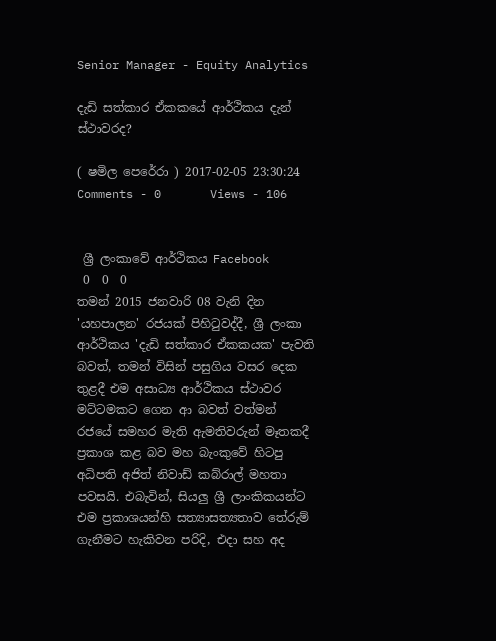Senior Manager - Equity Analytics

දැඩි සත්කාර ඒකකයේ ආර්ථිකය දැන් ස්ථාවරද?

( ෂමිල පෙරේරා ) 2017-02-05 23:30:24
Comments - 0       Views - 106


 ශ්‍රී ලංකාවේ ආර්ථිකය Facebook
 0  0  0
තමන් 2015 ජනවාරි 08 වැනි දින 'යහපාලන' රජයක් පිහිටුවද්දී, ශ්‍රී ලංකා ආර්ථිකය 'දැඩි සත්කාර ඒකකයක' පැවති බවත්, තමන් විසින් පසුගිය වසර දෙක තුළදී එම අසාධ්‍ය ආර්ථිකය ස්ථාවර මට්ටමකට ගෙන ආ බවත් වත්මන් රජයේ සමහර මැති ඇමතිවරුන් මෑතකදී ප්‍රකාශ කළ බව මහ බැංකුවේ හිටපු අධිපති අජිත් නිවාඩ් කබ්රාල් මහතා පවසයි. එබැවින්, සියලු ශ්‍රී ලාංකිකයන්ට එම ප්‍රකාශයන්හි සත්‍යාසත්‍යතාව තේරුම් ගැනීමට හැකිවන පරිදි, එදා සහ අද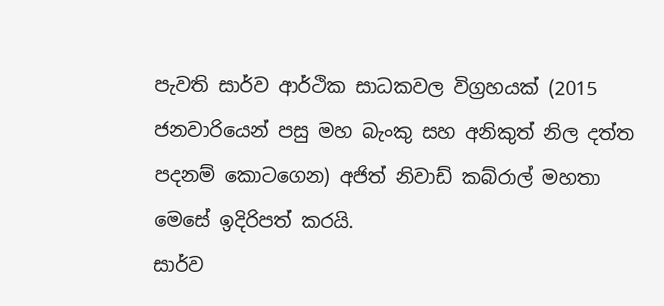පැවති සාර්ව ආර්ථික සාධකවල විග්‍රහයක් (2015 ජනවාරියෙන් පසු මහ බැංකු සහ අනිකුත් නිල දත්ත පදනම් කොටගෙන) අජිත් නිවාඩ් කබ්රාල් මහතා මෙසේ ඉදිරිපත් කරයි.
සාර්ව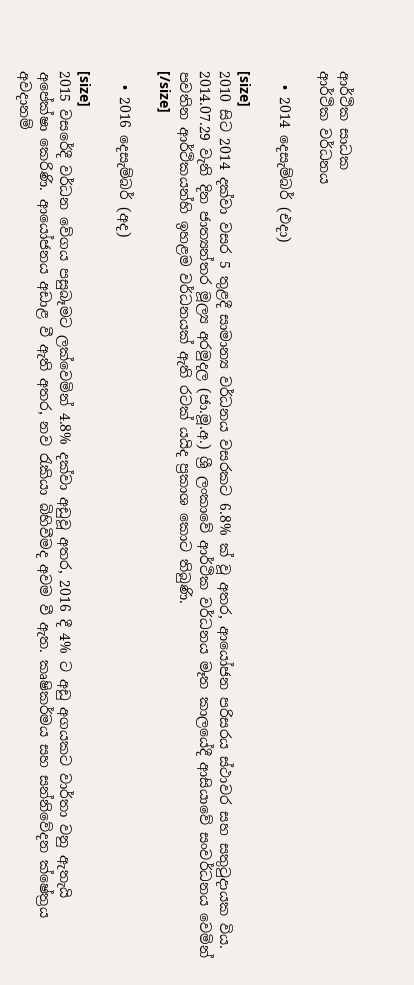ආර්ථික සාධක
ආර්ථික වර්ධනය

  • 2014 දෙසැම්බර් (එදා)

[size]
2010 සිට 2014 දක්වා වසර 5 තුළදී සාමාන්‍ය වර්ධනය වසරකට 6.8% ක් වූ අතර, ආයෝජන පරිසරය ස්ථාවර සහ සතුටුදායක විය. 2014.07.29 වැනි දින ජාත්‍යන්තර මූල්‍ය අරමුදල (ජා.මූ.අ.) ශ්‍රී ලංකාවේ ආර්ථික වර්ධනය මෑත කාලයේදී ආසියාවේ සංවර්ධනය වෙමින් පවතින ආර්ථිකයන්හි ඉහළම වර්ධනයක් ඇති රටක් යයිද ප්‍රකාශ කොට තිබුණි.
[/size]

  • 2016 දෙසැම්බර් (අද)

[size]
2015 වසරේදී වර්ධන වේගය පසුබෑමට ලක්වෙමින් 4.8% දක්වා අඩුවූ අතර, 2016 දී 4% ට අඩු අගයකට වාර්තා වනු ඇතැයි අපේක්ෂා කෙරිණි. ආයෝජනය අඩාළ වී ඇති අතර, නව රැකියා බිහිවීමද අවම වී ඇත. කෘෂිකර්මය සහ සන්නිවේදන ක්ෂේත්‍රය අවදානම්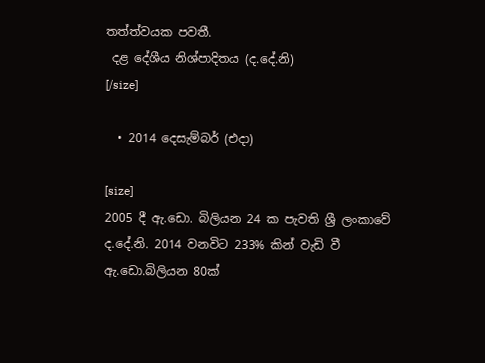තත්ත්වයක පවතී.
 දළ දේශීය නිශ්පාදිතය (ද.දේ.නි)
[/size]

  • 2014 දෙසැම්බර් (එදා)

[size]
2005 දී ඇ.ඩො. බිලියන 24 ක පැවති ශ්‍රී ලංකාවේ ද.දේ.නි. 2014 වනවිට 233% කින් වැඩි වී ඇ.ඩො.බිලියන 80ක්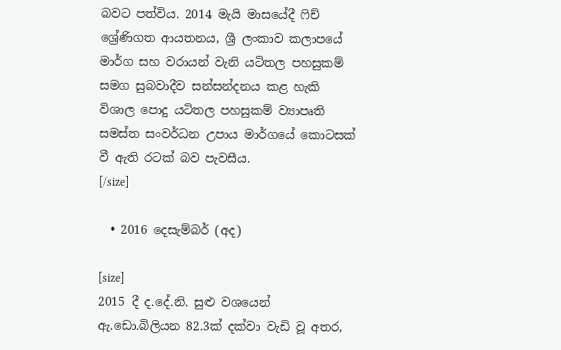බවට පත්විය. 2014 මැයි මාසයේදී ෆිච් ශ්‍රේණිගත ආයතනය, ශ්‍රී ලංකාව කලාපයේ මාර්ග සහ වරායන් වැනි යටිතල පහසුකම් සමග සුබවාදීව සන්සන්දනය කළ හැකි විශාල පොදු යටිතල පහසුකම් ව්‍යාපෘති සමස්ත සංවර්ධන උපාය මාර්ගයේ කොටසක් වී ඇති රටක් බව පැවසීය.
[/size]

  • 2016 දෙසැම්බර් (අද)

[size]
2015 දී ද.දේ.නි. සුළු වශයෙන් ඇ.ඩො.බිලියන 82.3ක් දක්වා වැඩි වූ අතර,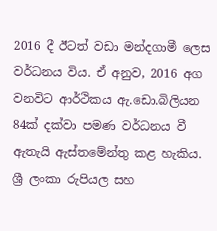2016 දී ඊටත් වඩා මන්දගාමී ලෙස වර්ධනය විය. ඒ අනුව, 2016 අග වනවිට ආර්ථිකය ඇ.ඩො.බිලියන 84ක් දක්වා පමණ වර්ධනය වී ඇතැයි ඇස්තමේන්තු කළ හැකිය.
ශ්‍රී ලංකා රුපියල සහ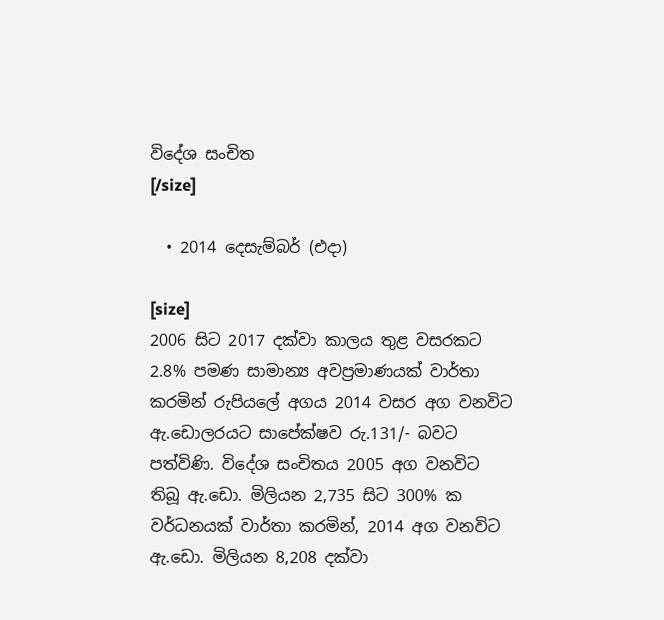විදේශ සංචිත
[/size]

  • 2014 දෙසැම්බර් (එදා)

[size]
2006 සිට 2017 දක්වා කාලය තුළ වසරකට 2.8% පමණ සාමාන්‍ය අවප්‍රමාණයක් වාර්තා කරමින් රුපියලේ අගය 2014 වසර අග වනවිට ඇ.ඩොලරයට සාපේක්ෂව රු.131/- බවට පත්විණි. විදේශ සංචිතය 2005 අග වනවිට තිබූ ඇ.ඩො. මිලියන 2,735 සිට 300% ක වර්ධනයක් වාර්තා කරමින්, 2014 අග වනවිට ඇ.ඩො. මිලියන 8,208 දක්වා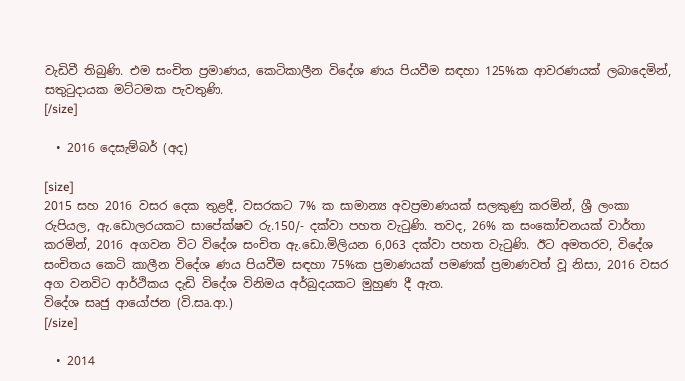වැඩිවී තිබුණි. එම සංචිත ප්‍රමාණය, කෙටිකාලීන විදේශ ණය පියවීම සඳහා 125%ක ආවරණයක් ලබාදෙමින්, සතුටුදායක මට්ටමක පැවතුණි.
[/size]

  • 2016 දෙසැම්බර් (අද)

[size]
2015 සහ 2016 වසර දෙක තුළදී, වසරකට 7% ක සාමාන්‍ය අවප්‍රමාණයක් සලකුණු කරමින්, ශ්‍රී ලංකා රුපියල, ඇ.ඩොලරයකට සාපේක්ෂව රු.150/- දක්වා පහත වැටුණි. තවද, 26% ක සංකෝචනයක් වාර්තා කරමින්, 2016 අගවන විට විදේශ සංචිත ඇ.ඩො.මිලියන 6,063 දක්වා පහත වැටුණි. ඊට අමතරව, විදේශ සංචිතය කෙටි කාලීන විදේශ ණය පියවීම සඳහා 75%ක ප්‍රමාණයක් පමණක් ප්‍රමාණවත් වූ නිසා, 2016 වසර අග වනවිට ආර්ථිකය දැඩි විදේශ විනිමය අර්බුදයකට මුහුණ දී ඇත.
විදේශ සෘජු ආයෝජන (වි.සෘ.ආ.)
[/size]

  • 2014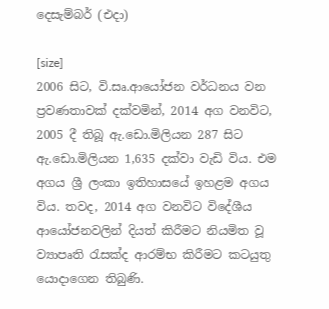දෙසැම්බර් (එදා)

[size]
2006 සිට, වි.සෘ.ආයෝජන වර්ධනය වන ප්‍රවණතාවක් දක්වමින්, 2014 අග වනවිට, 2005 දී තිබූ ඇ.ඩො.මිලියන 287 සිට ඇ.ඩො.මිලියන 1,635 දක්වා වැඩි විය. එම අගය ශ්‍රී ලංකා ඉතිහාසයේ ඉහළම අගය විය. තවද, 2014 අග වනවිට විදේශීය ආයෝජනවලින් දියත් කිරීමට නියමිත වූ ව්‍යාපෘති රැසක්ද ආරම්භ කිරීමට කටයුතු යොදාගෙන තිබුණි.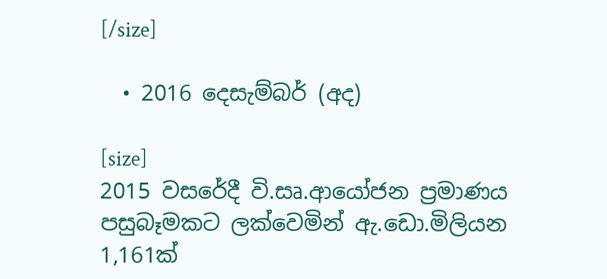[/size]

  • 2016 දෙසැම්බර් (අද)

[size]
2015 වසරේදී වි.සෘ.ආයෝජන ප්‍රමාණය පසුබෑමකට ලක්වෙමින් ඇ.ඩො.මිලියන 1,161ක්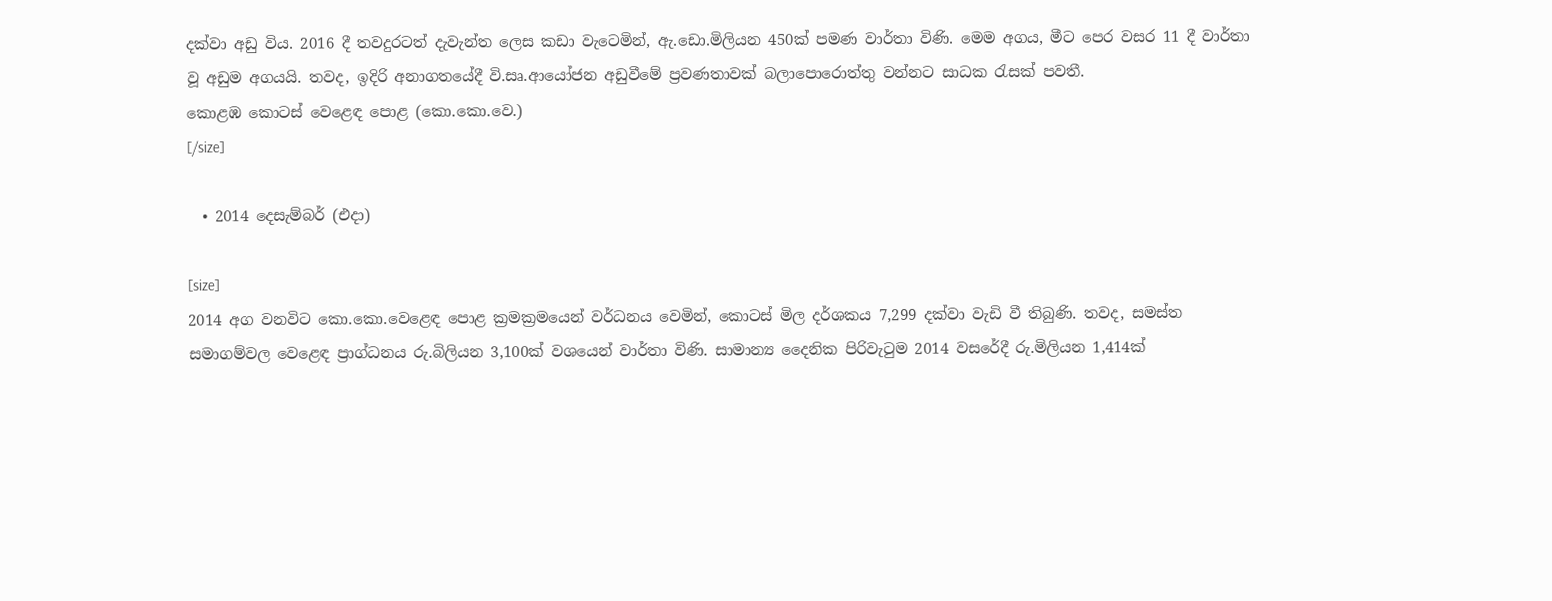දක්වා අඩු විය. 2016 දී තවදුරටත් දැවැන්ත ලෙස කඩා වැටෙමින්, ඇ.ඩො.මිලියන 450ක් පමණ වාර්තා විණි. මෙම අගය, මීට පෙර වසර 11 දී වාර්තා වූ අඩුම අගයයි. තවද, ඉදිරි අනාගතයේදී වි.සෘ.ආයෝජන අඩුවීමේ ප්‍රවණතාවක් බලාපොරොත්තු වන්නට සාධක රැසක් පවතී.
කොළඹ කොටස් වෙළෙඳ පොළ (කො.කො.වෙ.)
[/size]

  • 2014 දෙසැම්බර් (එදා)

[size]
2014 අග වනවිට කො.කො.වෙළෙඳ පොළ ක්‍රමක්‍රමයෙන් වර්ධනය වෙමින්, කොටස් මිල දර්ශකය 7,299 දක්වා වැඩි වී තිබුණි. තවද, සමස්ත සමාගම්වල වෙළෙඳ ප්‍රාග්ධනය රු.බිලියන 3,100ක් වශයෙන් වාර්තා විණි. සාමාන්‍ය දෛනික පිරිවැටුම 2014 වසරේදී රු.මිලියන 1,414ක්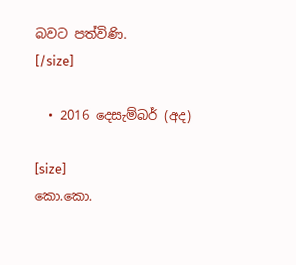බවට පත්විණි.
[/size]

  • 2016 දෙසැම්බර් (අද)

[size]
කො.කො.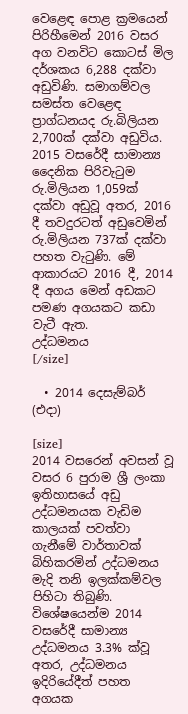වෙළෙඳ පොළ ක්‍රමයෙන් පිරිහීමෙන් 2016 වසර අග වනවිට කොටස් මිල දර්ශකය 6,288 දක්වා අඩුවිණි. සමාගම්වල සමස්ත වෙළෙඳ ප්‍රාග්ධනයද රු.බිලියන 2,700ක් දක්වා අඩුවිය. 2015 වසරේදී සාමාන්‍ය දෛනික පිරිවැටුම රු.මිලියන 1,059ක් දක්වා අඩුවූ අතර, 2016 දී තවදුරටත් අඩුවෙමින් රු.මිලියන 737ක් දක්වා පහත වැටුණි. මේ ආකාරයට 2016 දී, 2014 දී අගය මෙන් අඩකට පමණ අගයකට කඩා වැටී ඇත.
උද්ධමනය
[/size]

  • 2014 දෙසැම්බර් (එදා)

[size]
2014 වසරෙන් අවසන් වූ වසර 6 පුරාම ශ්‍රී ලංකා ඉතිහාසයේ අඩු උද්ධමනයක වැඩිම කාලයක් පවත්වා ගැනීමේ වාර්තාවක් බිහිකරමින් උද්ධමනය මැදි තනි ඉලක්කම්වල පිහිටා තිබුණි. විශේෂයෙන්ම 2014 වසරේදී සාමාන්‍ය උද්ධමනය 3.3% ක්වූ අතර, උද්ධමනය ඉදිරියේදීත් පහත අගයක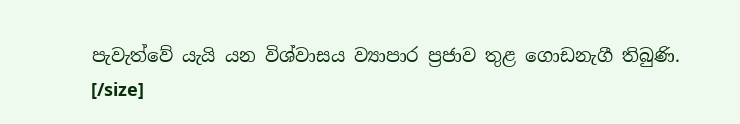පැවැත්වේ යැයි යන විශ්වාසය ව්‍යාපාර ප්‍රජාව තුළ ගොඩනැගී තිබුණි.
[/size]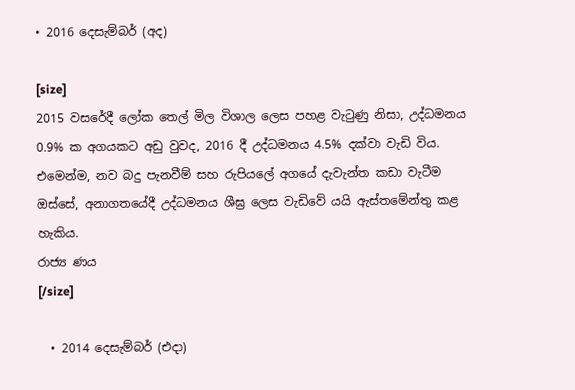• 2016 දෙසැම්බර් (අද)

[size]
2015 වසරේදී ලෝක තෙල් මිල විශාල ලෙස පහළ වැටුණු නිසා, උද්ධමනය 0.9% ක අගයකට අඩු වුවද, 2016 දී උද්ධමනය 4.5% දක්වා වැඩි විය. එමෙන්ම, නව බදු පැනවීම් සහ රුපියලේ අගයේ දැවැන්ත කඩා වැටීම ඔස්සේ, අනාගතයේදී උද්ධමනය ශීඝ්‍ර ලෙස වැඩිවේ යයි ඇස්තමේන්තු කළ හැකිය.
රාජ්‍ය ණය
[/size]

  • 2014 දෙසැම්බර් (එදා)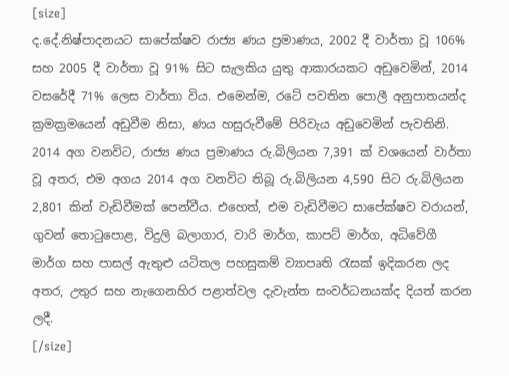[size]
ද.දේ.නිෂ්පාදනයට සාපේක්ෂව රාජ්‍ය ණය ප්‍රමාණය, 2002 දී වාර්තා වූ 106% සහ 2005 දී වාර්තා වූ 91% සිට සැලකිය යුතු ආකාරයකට අඩුවෙමින්, 2014 වසරේදී 71% ලෙස වාර්තා විය. එමෙන්ම, රටේ පවතින පොලී අනුපාතයන්ද ක්‍රමක්‍රමයෙන් අඩුවීම නිසා, ණය හසුරුවීමේ පිරිවැය අඩුවෙමින් පැවතිනි. 2014 අග වනවිට, රාජ්‍ය ණය ප්‍රමාණය රු.බිලියන 7,391 ක් වශයෙන් වාර්තා වූ අතර, එම අගය 2014 අග වනවිට තිබූ රු.බිලියන 4,590 සිට රු.බිලියන 2,801 කින් වැඩිවීමක් පෙන්වීය. එහෙත්, එම වැඩිවීමට සාපේක්ෂව වරායන්, ගුවන් තොටුපොළ, විදුලි බලාගාර, වාරි මාර්ග, කාපට් මාර්ග, අධිවේගී මාර්ග සහ පාසල් ඇතුළු යටිතල පහසුකම් ව්‍යාපෘති රැසක් ඉදිකරන ලද අතර, උතුර සහ නැගෙනහිර පළාත්වල දැවැන්ත සංවර්ධනයක්ද දියත් කරන ලදී.
[/size]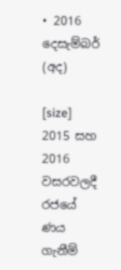• 2016 දෙසැම්බර් (අද)

[size]
2015 සහ 2016 වසරවලදී රජයේ ණය ගැනීම්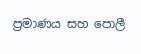ප්‍රමාණය සහ පොලී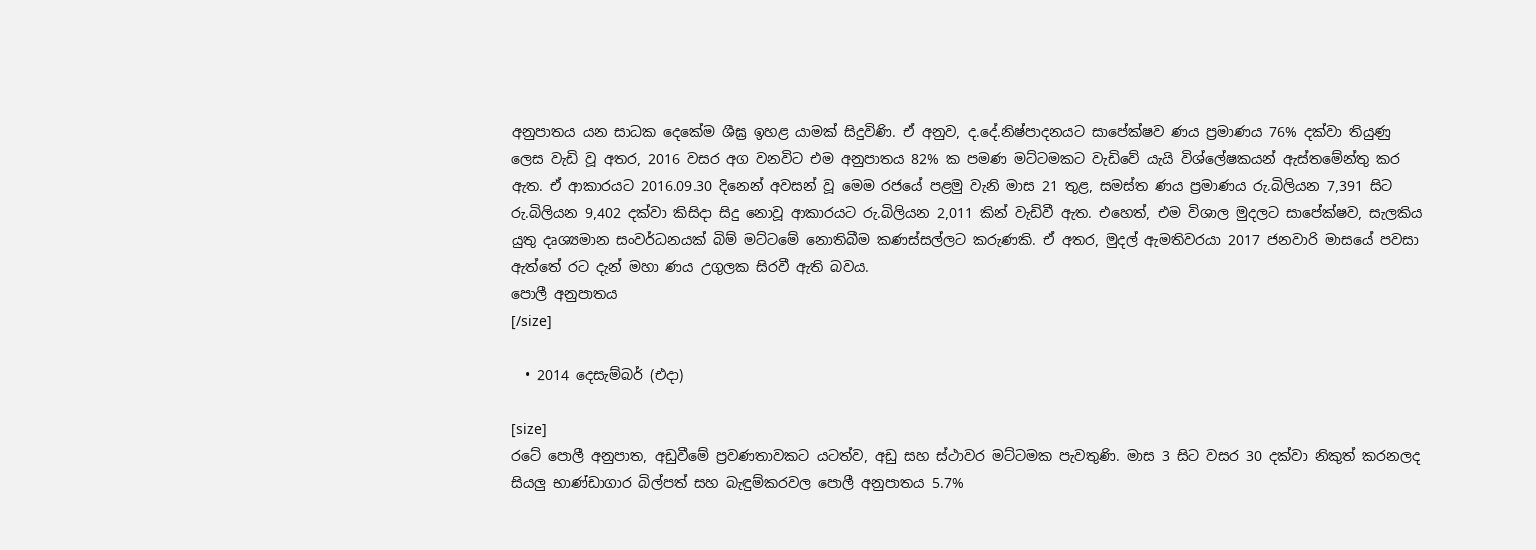අනුපාතය යන සාධක දෙකේම ශීඝ්‍ර ඉහළ යාමක් සිදුවිණි. ඒ අනුව, ද.දේ.නිෂ්පාදනයට සාපේක්ෂව ණය ප්‍රමාණය 76% දක්වා තියුණු ලෙස වැඩි වූ අතර, 2016 වසර අග වනවිට එම අනුපාතය 82% ක පමණ මට්ටමකට වැඩිවේ යැයි විශ්ලේෂකයන් ඇස්තමේන්තු කර ඇත. ඒ ආකාරයට 2016.09.30 දිනෙන් අවසන් වූ මෙම රජයේ පළමු වැනි මාස 21 තුළ, සමස්ත ණය ප්‍රමාණය රු.බිලියන 7,391 සිට රු.බිලියන 9,402 දක්වා කිසිදා සිදු නොවූ ආකාරයට රු.බිලියන 2,011 කින් වැඩිවී ඇත. එහෙත්, එම විශාල මුදලට සාපේක්ෂව, සැලකිය යුතු දෘශ්‍යමාන සංවර්ධනයක් බිම් මට්ටමේ නොතිබීම කණස්සල්ලට කරුණකි. ඒ අතර, මුදල් ඇමතිවරයා 2017 ජනවාරි මාසයේ පවසා ඇත්තේ රට දැන් මහා ණය උගුලක සිරවී ඇති බවය.
පොලී අනුපාතය
[/size]

  • 2014 දෙසැම්බර් (එදා)

[size]
රටේ පොලී අනුපාත, අඩුවීමේ ප්‍රවණතාවකට යටත්ව, අඩු සහ ස්ථාවර මට්ටමක පැවතුණි. මාස 3 සිට වසර 30 දක්වා නිකුත් කරනලද සියලු භාණ්ඩාගාර බිල්පත් සහ බැඳුම්කරවල පොලී අනුපාතය 5.7%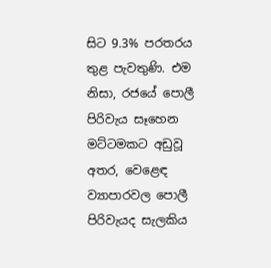සිට 9.3% පරතරය තුළ පැවතුණි. එම නිසා, රජයේ පොලී පිරිවැය සෑහෙන මට්ටමකට අඩුවූ අතර, වෙළෙඳ ව්‍යාපාරවල පොලී පිරිවැයද සැලකිය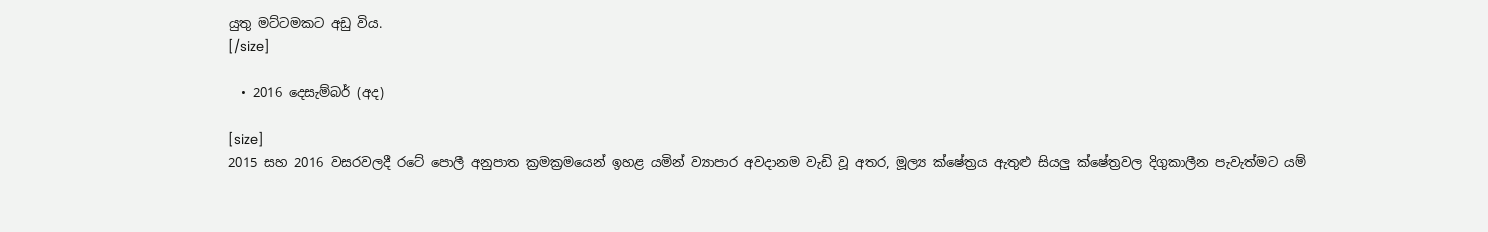යුතු මට්ටමකට අඩු විය.
[/size]

  • 2016 දෙසැම්බර් (අද)

[size]
2015 සහ 2016 වසරවලදී රටේ පොලී අනුපාත ක්‍රමක්‍රමයෙන් ඉහළ යමින් ව්‍යාපාර අවදානම වැඩි වූ අතර, මූල්‍ය ක්ෂේත්‍රය ඇතුළු සියලු ක්ෂේත්‍රවල දිගුකාලීන පැවැත්මට යම්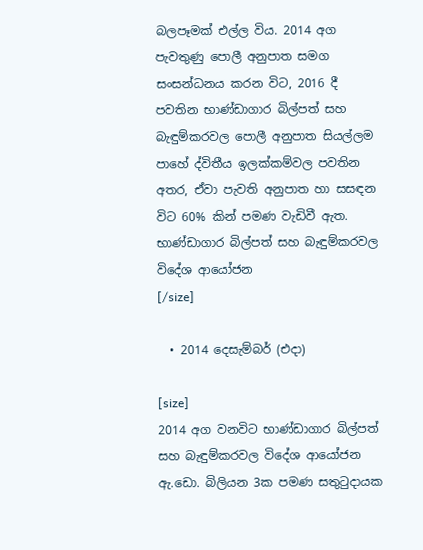බලපෑමක් එල්ල විය. 2014 අග පැවතුණු පොලී අනුපාත සමග සංසන්ධනය කරන විට, 2016 දී පවතින භාණ්ඩාගාර බිල්පත් සහ බැඳුම්කරවල පොලී අනුපාත සියල්ලම පාහේ ද්විතීය ඉලක්කම්වල පවතින අතර, ඒවා පැවති අනුපාත හා සසඳන විට 60% කින් පමණ වැඩිවී ඇත.
භාණ්ඩාගාර බිල්පත් සහ බැඳුම්කරවල විදේශ ආයෝජන
[/size]

  • 2014 දෙසැම්බර් (එදා)

[size]
2014 අග වනවිට භාණ්ඩාගාර බිල්පත් සහ බැඳුම්කරවල විදේශ ආයෝජන ඇ.ඩො. බිලියන 3ක පමණ සතුටුදායක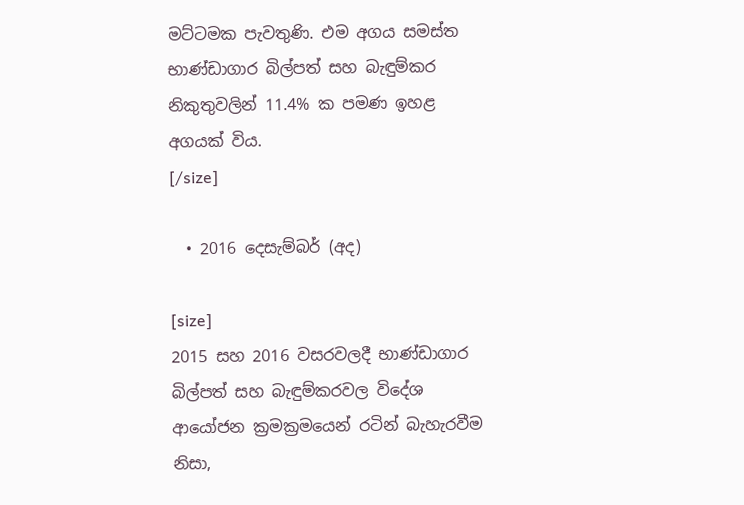මට්ටමක පැවතුණි. එම අගය සමස්ත භාණ්ඩාගාර බිල්පත් සහ බැඳුම්කර නිකුතුවලින් 11.4% ක පමණ ඉහළ අගයක් විය.
[/size]

  • 2016 දෙසැම්බර් (අද)

[size]
2015 සහ 2016 වසරවලදී භාණ්ඩාගාර බිල්පත් සහ බැඳුම්කරවල විදේශ ආයෝජන ක්‍රමක්‍රමයෙන් රටින් බැහැරවීම නිසා,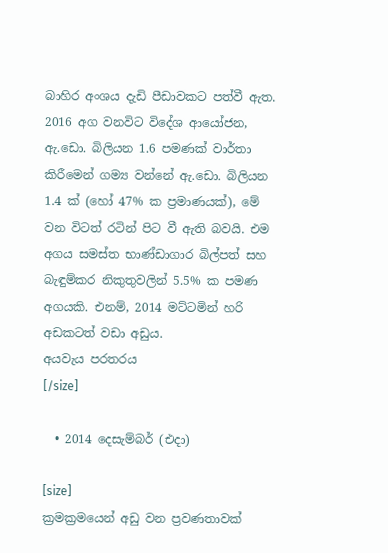බාහිර අංශය දැඩි පීඩාවකට පත්වී ඇත. 2016 අග වනවිට විදේශ ආයෝජන, ඇ.ඩො. බිලියන 1.6 පමණක් වාර්තා කිරීමෙන් ගම්‍ය වන්නේ ඇ.ඩො. බිලියන 1.4 ක් (හෝ 47% ක ප්‍රමාණයක්), මේ වන විටත් රටින් පිට වී ඇති බවයි. එම අගය සමස්ත භාණ්ඩාගාර බිල්පත් සහ බැඳුම්කර නිකුතුවලින් 5.5% ක පමණ අගයකි. එනම්, 2014 මට්ටමින් හරි අඩකටත් වඩා අඩුය.
අයවැය පරතරය
[/size]

  • 2014 දෙසැම්බර් (එදා)

[size]
ක්‍රමක්‍රමයෙන් අඩු වන ප්‍රවණතාවක්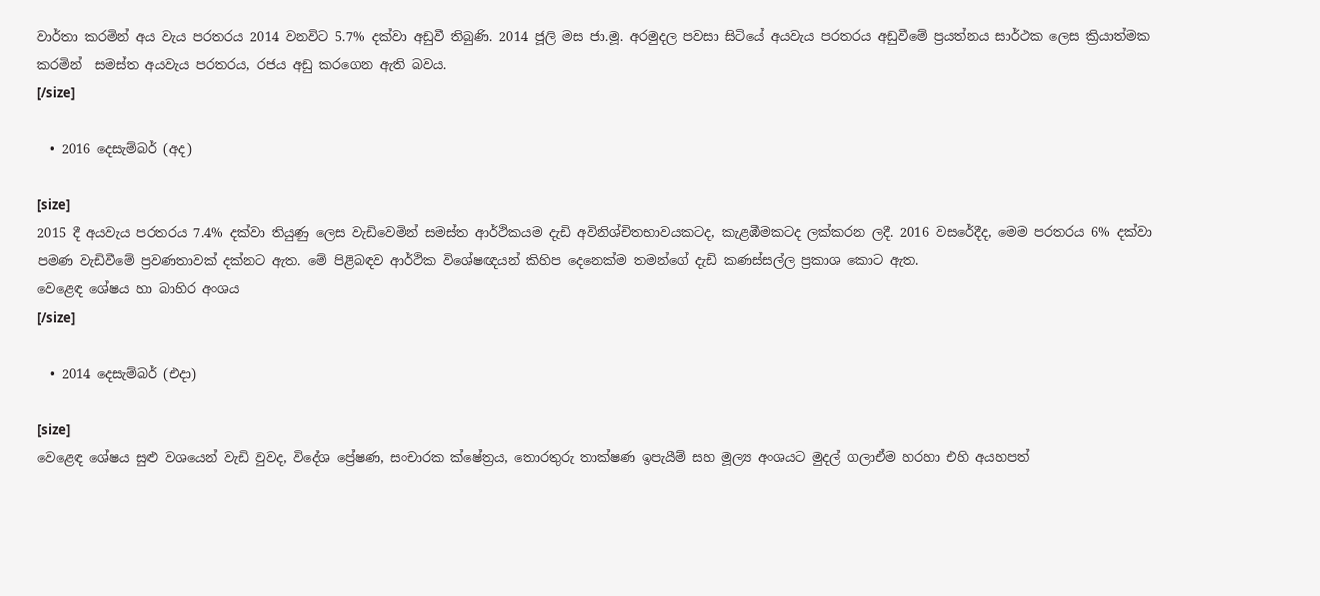වාර්තා කරමින් අය වැය පරතරය 2014 වනවිට 5.7% දක්වා අඩුවී තිබුණි. 2014 ජූලි මස ජා.මූ. අරමුදල පවසා සිටියේ අයවැය පරතරය අඩුවීමේ ප්‍රයත්නය සාර්ථක ලෙස ක්‍රියාත්මක කරමින්  සමස්ත අයවැය පරතරය, රජය අඩු කරගෙන ඇති බවය.
[/size]

  • 2016 දෙසැම්බර් (අද)

[size]
2015 දී අයවැය පරතරය 7.4% දක්වා තියුණු ලෙස වැඩිවෙමින් සමස්ත ආර්ථිකයම දැඩි අවිනිශ්චිතභාවයකටද, කැළඹීමකටද ලක්කරන ලදී. 2016 වසරේදීද, මෙම පරතරය 6% දක්වා පමණ වැඩිවීමේ ප්‍රවණතාවක් දක්නට ඇත. මේ පිළිබඳව ආර්ථික විශේෂඥයන් කිහිප දෙනෙක්ම තමන්ගේ දැඩි කණස්සල්ල ප්‍රකාශ කොට ඇත.
වෙළෙඳ ශේෂය හා බාහිර අංශය
[/size]

  • 2014 දෙසැම්බර් (එදා)

[size]
වෙළෙඳ ශේෂය සුළු වශයෙන් වැඩි වුවද, විදේශ ප්‍රේෂණ, සංචාරක ක්ෂේත්‍රය, තොරතුරු තාක්ෂණ ඉපැයීම් සහ මූල්‍ය අංශයට මුදල් ගලාඒම හරහා එහි අයහපත්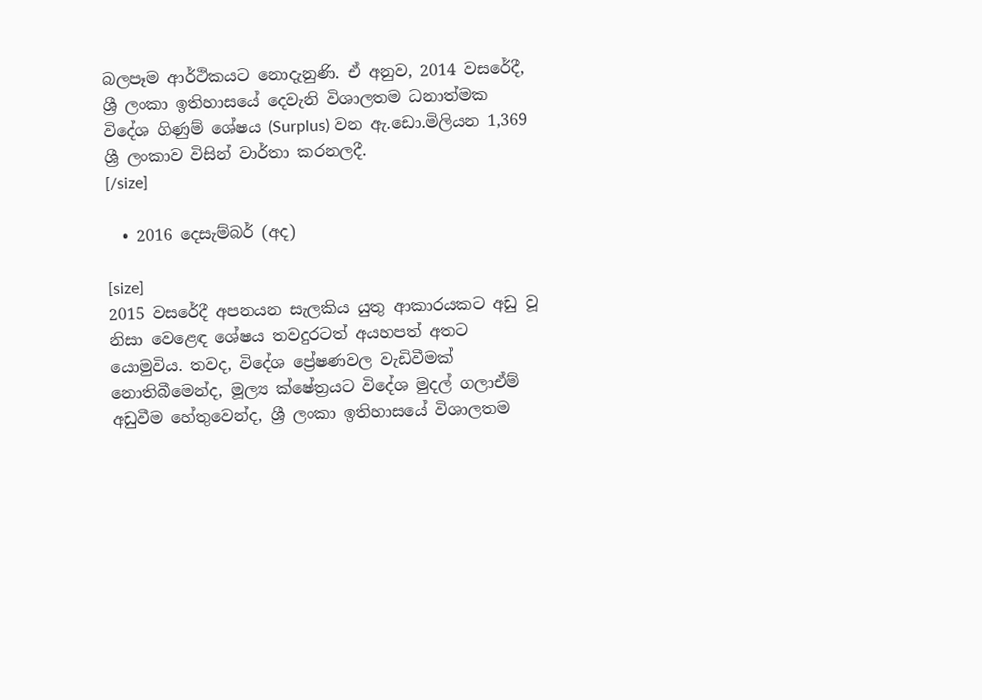බලපෑම ආර්ථිකයට නොදැනුණි. ඒ අනුව, 2014 වසරේදී, ශ්‍රී ලංකා ඉතිහාසයේ දෙවැනි විශාලතම ධනාත්මක විදේශ ගිණුම් ශේෂය (Surplus) වන ඇ.ඩො.මිලියන 1,369 ශ්‍රී ලංකාව විසින් වාර්තා කරනලදී.
[/size]

  • 2016 දෙසැම්බර් (අද)

[size]
2015 වසරේදී අපනයන සැලකිය යුතු ආකාරයකට අඩු වූ නිසා වෙළෙඳ ශේෂය තවදුරටත් අයහපත් අතට යොමුවිය. තවද, විදේශ ප්‍රේෂණවල වැඩිවීමක් නොතිබීමෙන්ද, මූල්‍ය ක්ෂේත්‍රයට විදේශ මුදල් ගලාඒම් අඩුවීම හේතුවෙන්ද, ශ්‍රී ලංකා ඉතිහාසයේ විශාලතම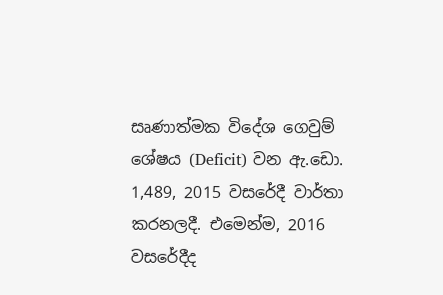සෘණාත්මක විදේශ ගෙවුම් ශේෂය (Deficit) වන ඇ.ඩො. 1,489, 2015 වසරේදී වාර්තා කරනලදී. එමෙන්ම, 2016 වසරේදීද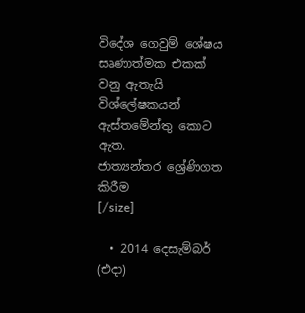විදේශ ගෙවුම් ශේෂය සෘණාත්මක එකක් වනු ඇතැයි විශ්ලේෂකයන් ඇස්තමේන්තු කොට ඇත.
ජාත්‍යන්තර ශ්‍රේණිගත කිරීම
[/size]

  • 2014 දෙසැම්බර් (එදා)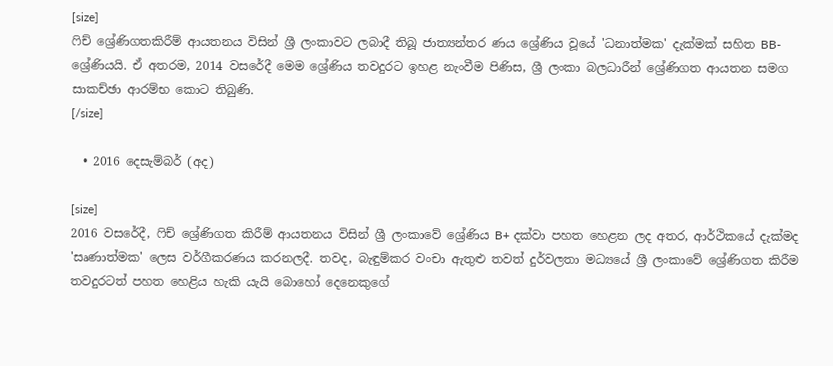[size]
ෆිච් ශ්‍රේණිගතකිරීම් ආයතනය විසින් ශ්‍රී ලංකාවට ලබාදී තිබූ ජාත්‍යන්තර ණය ශ්‍රේණිය වූයේ 'ධනාත්මක' දැක්මක් සහිත BB- ශ්‍රේණියයි. ඒ අතරම, 2014 වසරේදී මෙම ශ්‍රේණිය තවදුරට ඉහළ නැංවීම පිණිස, ශ්‍රී ලංකා බලධාරීන් ශ්‍රේණිගත ආයතන සමග සාකච්ඡා ආරම්භ කොට තිබුණි.
[/size]

  • 2016 දෙසැම්බර් (අද)

[size]
2016 වසරේදී, ෆිච් ශ්‍රේණිගත කිරීම් ආයතනය විසින් ශ්‍රී ලංකාවේ ශ්‍රේණිය B+ දක්වා පහත හෙළන ලද අතර, ආර්ථිකයේ දැක්මද 'සෘණාත්මක' ලෙස වර්ගීකරණය කරනලදී. තවද, බැඳුම්කර වංචා ඇතුළු තවත් දුර්වලතා මධ්‍යයේ ශ්‍රී ලංකාවේ ශ්‍රේණිගත කිරීම තවදුරටත් පහත හෙළිය හැකි යැයි බොහෝ දෙනෙකුගේ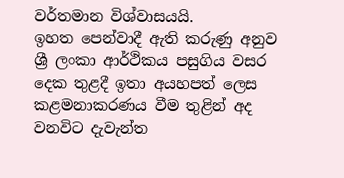වර්තමාන විශ්වාසයයි.
ඉහත පෙන්වාදී ඇති කරුණු අනුව ශ්‍රී ලංකා ආර්ථිකය පසුගිය වසර දෙක තුළදී ඉතා අයහපත් ලෙස කළමනාකරණය වීම තුළින් අද වනවිට දැවැන්ත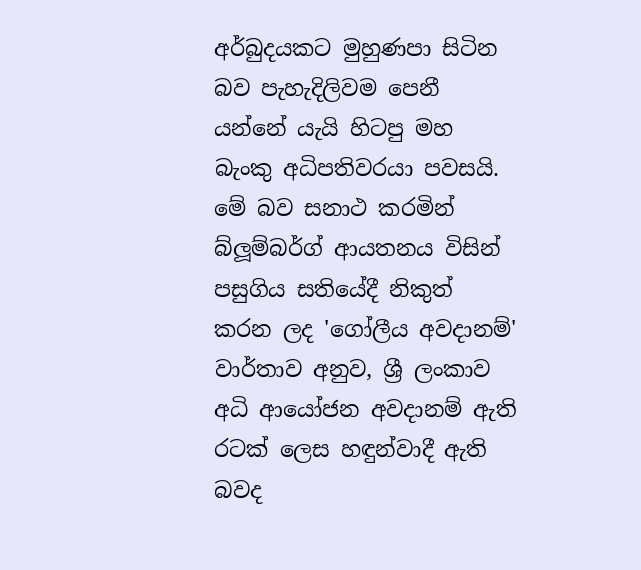අර්බුදයකට මුහුණපා සිටින බව පැහැදිලිවම පෙනී යන්නේ යැයි හිටපු මහ බැංකු අධිපතිවරයා පවසයි. මේ බව සනාථ කරමින් බ්ලූම්බර්ග් ආයතනය විසින් පසුගිය සතියේදී නිකුත් කරන ලද 'ගෝලීය අවදානම්' වාර්තාව අනුව, ශ්‍රී ලංකාව අධි ආයෝජන අවදානම් ඇති රටක් ලෙස හඳුන්වාදී ඇති බවද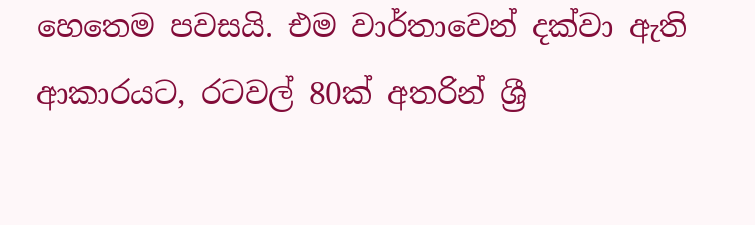හෙතෙම පවසයි. එම වාර්තාවෙන් දක්වා ඇති ආකාරයට, රටවල් 80ක් අතරින් ශ්‍රී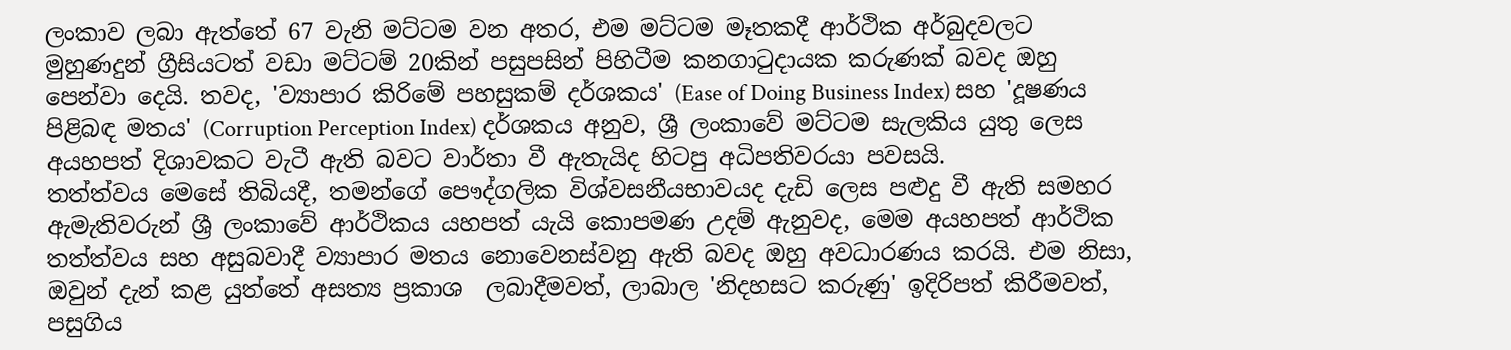ලංකාව ලබා ඇත්තේ 67 වැනි මට්ටම වන අතර, එම මට්ටම මෑතකදී ආර්ථික අර්බුදවලට මුහුණදුන් ග්‍රීසියටත් වඩා මට්ටම් 20කින් පසුපසින් පිහිටීම කනගාටුදායක කරුණක් බවද ඔහු පෙන්වා දෙයි. තවද, 'ව්‍යාපාර කිරිමේ පහසුකම් දර්ශකය' (Ease of Doing Business Index) සහ 'දූෂණය පිළිබඳ මතය' (Corruption Perception Index) දර්ශකය අනුව, ශ්‍රී ලංකාවේ මට්ටම සැලකිය යුතු ලෙස අයහපත් දිශාවකට වැටී ඇති බවට වාර්තා වී ඇතැයිද හිටපු අධිපතිවරයා පවසයි.
තත්ත්වය මෙසේ තිබියදී, තමන්ගේ පෞද්ගලික විශ්වසනීයභාවයද දැඩි ලෙස පළුදු වී ඇති සමහර ඇමැතිවරුන් ශ්‍රී ලංකාවේ ආර්ථිකය යහපත් යැයි කොපමණ උදම් ඇනුවද, මෙම අයහපත් ආර්ථික තත්ත්වය සහ අසුබවාදී ව්‍යාපාර මතය නොවෙනස්වනු ඇති බවද ඔහු අවධාරණය කරයි. එම නිසා, ඔවුන් දැන් කළ යුත්තේ අසත්‍ය ප්‍රකාශ  ලබාදීමවත්, ලාබාල 'නිදහසට කරුණු' ඉදිරිපත් කිරීමවත්, පසුගිය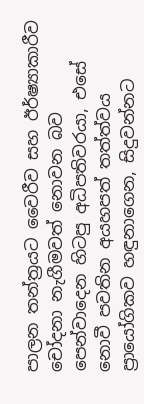පාලන තන්ත්‍රයට වෛරීව සහ ඊර්ෂ්‍යාකාරීව චෝදනා නැගීමවත් නොවන බව පෙන්වාදෙන හිටපු අධිපතිවරයා, එසේ නොවී පවතින අයහපත් තත්ත්වය ප්‍රායෝගිකව හඳුනාගෙන, සිදුවන්නට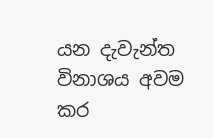යන දැවැන්ත විනාශය අවම කර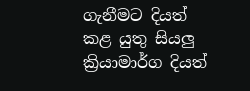ගැනීමට දියත් කළ යුතු සියලු ක්‍රියාමාර්ග දියත්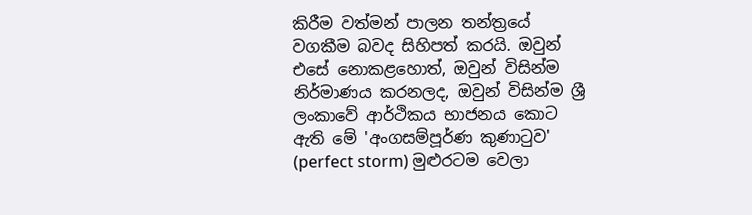කිරීම වත්මන් පාලන තන්ත්‍රයේ වගකීම බවද සිහිපත් කරයි. ඔවුන් එසේ නොකළහොත්, ඔවුන් විසින්ම නිර්මාණය කරනලද, ඔවුන් විසින්ම ශ්‍රී ලංකාවේ ආර්ථිකය භාජනය කොට ඇති මේ 'අංගසම්පූර්ණ කුණාටුව' (perfect storm) මුළුරටම වෙලා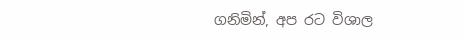ගනිමින්, අප රට විශාල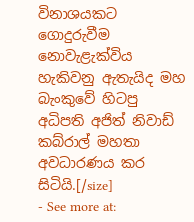විනාශයකට ගොදුරුවීම නොවැළැක්විය හැකිවනු ඇතැයිද මහ බැංකුවේ හිටපු අධිපති අජිත් නිවාඩ් කබ්රාල් මහතා අවධාරණය කර සිටියි.[/size]
- See more at: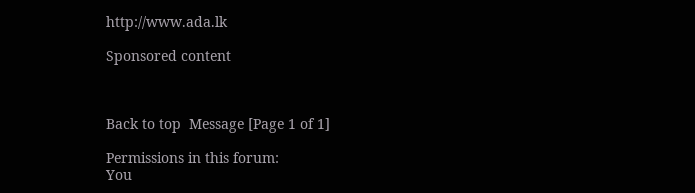http://www.ada.lk

Sponsored content



Back to top  Message [Page 1 of 1]

Permissions in this forum:
You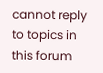cannot reply to topics in this forum